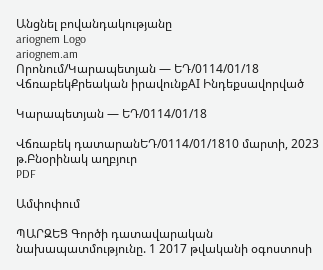Անցնել բովանդակությանը
ariognem Logo
ariognem.am
Որոնում/Կարապետյան — ԵԴ/0114/01/18
ՎճռաբեկՔրեական իրավունքAI Ինդեքսավորված

Կարապետյան — ԵԴ/0114/01/18

Վճռաբեկ դատարանԵԴ/0114/01/1810 մարտի, 2023 թ.Բնօրինակ աղբյուր
PDF

Ամփոփում

ՊԱՐԶԵՑ Գործի դատավարական նախապատմությունը. 1 2017 թվականի օգոստոսի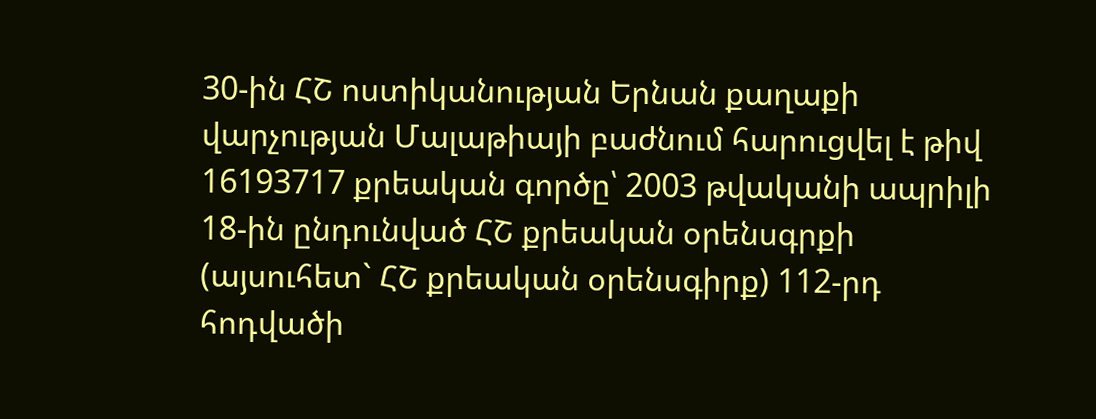30-ին ՀՇ ոստիկանության Երնան քաղաքի վարչության Մալաթիայի բաժնում հարուցվել է թիվ 16193717 քրեական գործը՝ 2003 թվականի ապրիլի 18-ին ընդունված ՀՇ քրեական օրենսգրքի (այսուհետ` ՀՇ քրեական օրենսգիրք) 112-րդ հոդվածի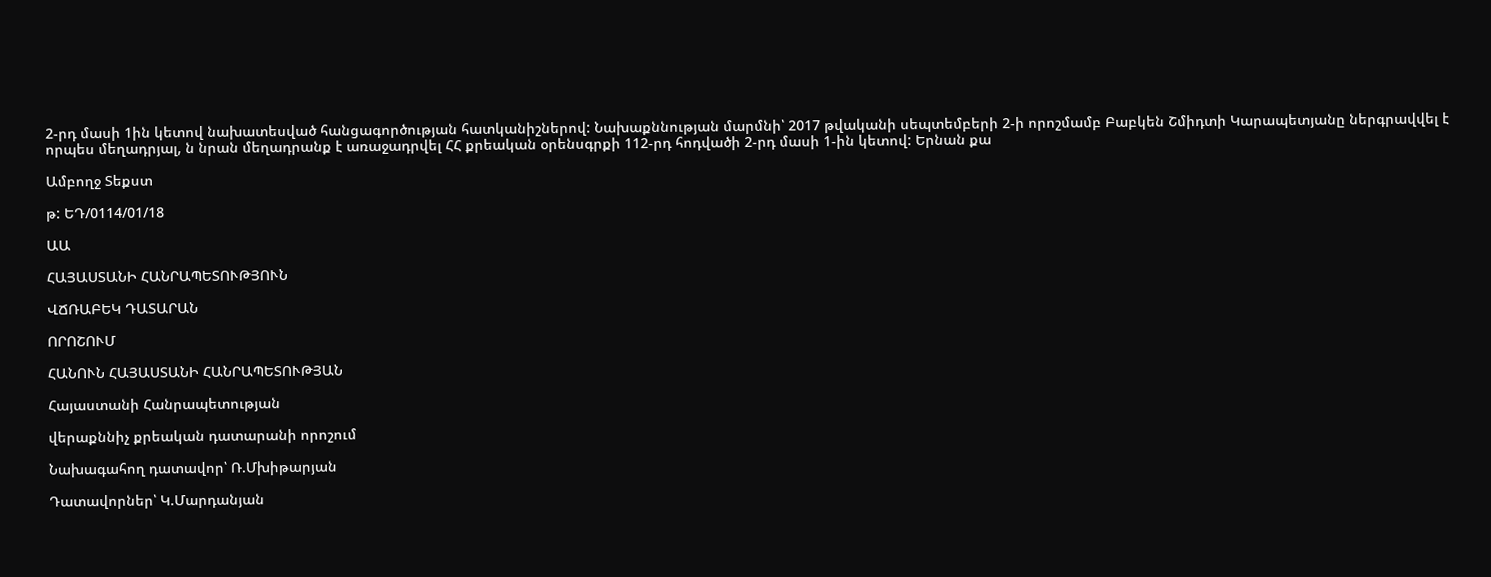2-րդ մասի 1ին կետով նախատեսված հանցագործության հատկանիշներով: Նախաքննության մարմնի՝ 2017 թվականի սեպտեմբերի 2-ի որոշմամբ Բաբկեն Շմիդտի Կարապետյանը ներգրավվել է որպես մեղադրյալ, ն նրան մեղադրանք է առաջադրվել ՀՀ քրեական օրենսգրքի 112-րդ հոդվածի 2-րդ մասի 1-ին կետով: Երնան քա

Ամբողջ Տեքստ

թ: ԵԴ/0114/01/18

ԱԱ

ՀԱՅԱՍՏԱՆԻ ՀԱՆՐԱՊԵՏՈՒԹՅՈՒՆ

ՎՃՌԱԲԵԿ ԴԱՏԱՐԱՆ

ՈՐՈՇՈՒՄ

ՀԱՆՈՒՆ ՀԱՅԱՍՏԱՆԻ ՀԱՆՐԱՊԵՏՈՒԹՅԱՆ

Հայաստանի Հանրապետության

վերաքննիչ քրեական դատարանի որոշում

Նախագահող դատավոր՝ Ռ.Մխիթարյան

Դատավորներ՝ Կ.Մարդանյան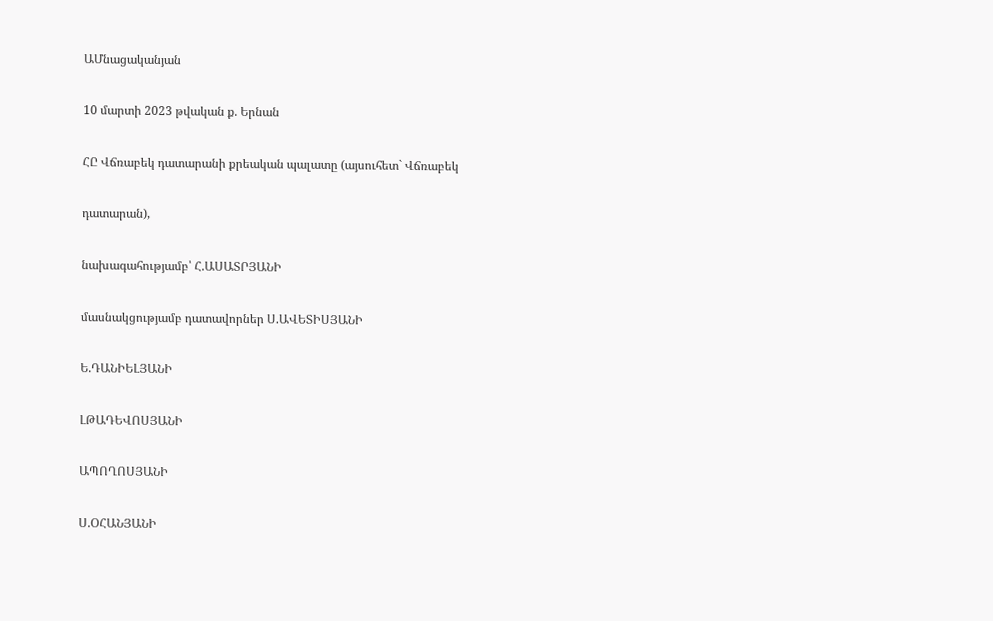ԱՄնացականյան

10 մարտի 2023 թվական ք. Երնան

ՀԸ Վճռաբեկ դատարանի քրեական պալատը (այսուհետ` Վճռաբեկ

դատարան),

նախագահությամբ՝ Հ.ԱՍԱՏՐՅԱՆԻ

մասնակցությամբ դատավորներ Ս.ԱՎԵՏԻՍՅԱՆԻ

Ե.ԴԱՆԻԵԼՅԱՆԻ

ԼԹԱԴԵՎՈՍՅԱՆԻ

ԱՊՈՂՈՍՅԱՆԻ

Ս.ՕՀԱՆՅԱՆԻ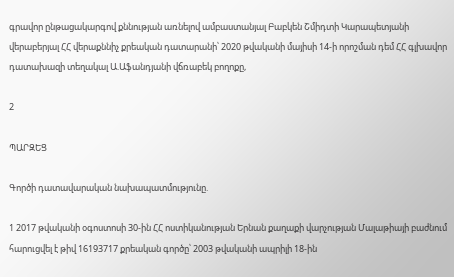գրավոր ընթացակարգով քննության առնելով ամբաստանյալ Բաբկեն Շմիդտի Կարապետյանի վերաբերյալ ՀՀ վերաքննիչ քրեական դատարանի՝ 2020 թվականի մայիսի 14-ի որոշման դեմ ՀՀ գլխավոր դատախազի տեղակալ Ա.Աֆանդյանի վճռաբեկ բողոքը,

2

ՊԱՐԶԵՑ

Գործի դատավարական նախապատմությունը.

1 2017 թվականի օգոստոսի 30-ին ՀՀ ոստիկանության Երնան քաղաքի վարչության Մալաթիայի բաժնում հարուցվել է թիվ 16193717 քրեական գործը՝ 2003 թվականի ապրիլի 18-ին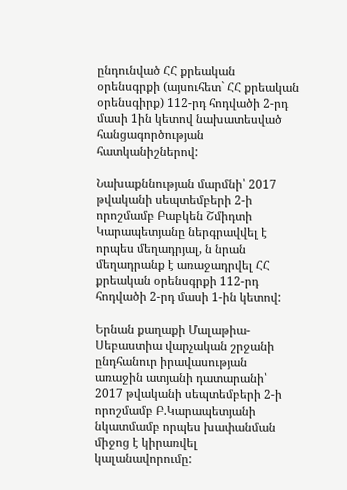ընդունված ՀՀ քրեական օրենսգրքի (այսուհետ` ՀՀ քրեական օրենսգիրք) 112-րդ հոդվածի 2-րդ մասի 1ին կետով նախատեսված հանցագործության հատկանիշներով:

Նախաքննության մարմնի՝ 2017 թվականի սեպտեմբերի 2-ի որոշմամբ Բաբկեն Շմիդտի Կարապետյանը ներգրավվել է որպես մեղադրյալ, ն նրան մեղադրանք է առաջադրվել ՀՀ քրեական օրենսգրքի 112-րդ հոդվածի 2-րդ մասի 1-ին կետով:

Երնան քաղաքի Մալաթիա-Սեբաստիա վարչական շրջանի ընդհանուր իրավասության առաջին ատյանի դատարանի՝ 2017 թվականի սեպտեմբերի 2-ի որոշմամբ Բ.Կարապետյանի նկատմամբ որպես խափանման միջոց է կիրառվել կալանավորումը: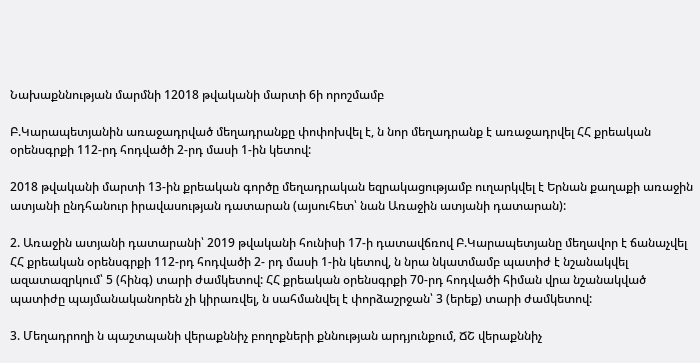Նախաքննության մարմնի 12018 թվականի մարտի 6ի որոշմամբ

Բ.Կարապետյանին առաջադրված մեղադրանքը փոփոխվել է, ն նոր մեղադրանք է առաջադրվել ՀՀ քրեական օրենսգրքի 112-րդ հոդվածի 2-րդ մասի 1-ին կետով:

2018 թվականի մարտի 13-ին քրեական գործը մեղադրական եզրակացությամբ ուղարկվել է Երնան քաղաքի առաջին ատյանի ընդհանուր իրավասության դատարան (այսուհետ՝ նան Առաջին ատյանի դատարան):

2. Առաջին ատյանի դատարանի՝ 2019 թվականի հունիսի 17-ի դատավճռով Բ.Կարապետյանը մեղավոր է ճանաչվել ՀՀ քրեական օրենսգրքի 112-րդ հոդվածի 2- րդ մասի 1-ին կետով, ն նրա նկատմամբ պատիժ է նշանակվել ազատազրկում՝ 5 (հինգ) տարի ժամկետով: ՀՀ քրեական օրենսգրքի 70-րդ հոդվածի հիման վրա նշանակված պատիժը պայմանականորեն չի կիրառվել, ն սահմանվել է փորձաշրջան՝ 3 (երեք) տարի ժամկետով:

3. Մեղադրողի ն պաշտպանի վերաքննիչ բողոքների քննության արդյունքում, ՃՇ վերաքննիչ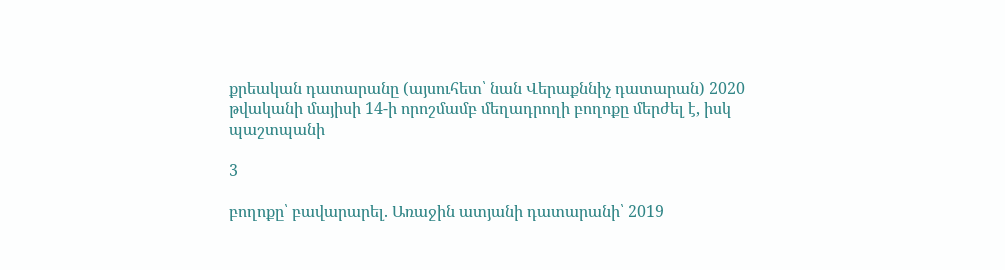քրեական դատարանը (այսուհետ՝ նան Վերաքննիչ դատարան) 2020 թվականի մայիսի 14-ի որոշմամբ մեղադրողի բողոքը մերժել է, իսկ պաշտպանի

3

բողոքը՝ բավարարել. Առաջին ատյանի դատարանի՝ 2019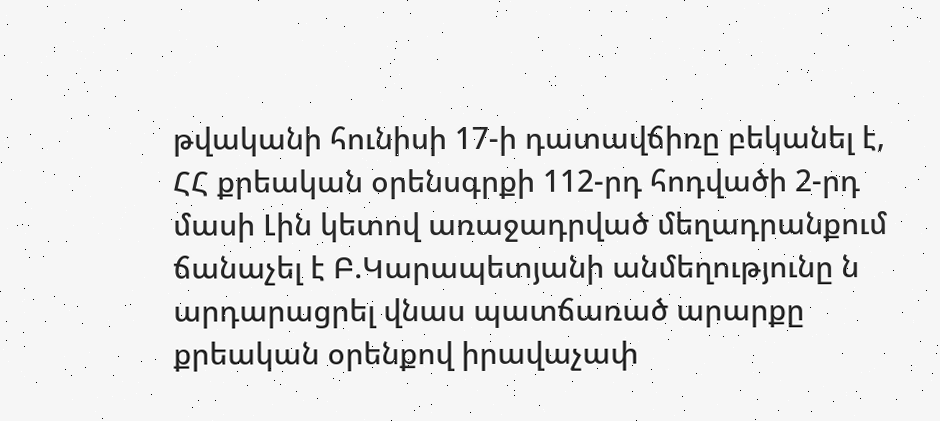թվականի հունիսի 17-ի դատավճիռը բեկանել է, ՀՀ քրեական օրենսգրքի 112-րդ հոդվածի 2-րդ մասի Լին կետով առաջադրված մեղադրանքում ճանաչել է Բ.Կարապետյանի անմեղությունը ն արդարացրել վնաս պատճառած արարքը քրեական օրենքով իրավաչափ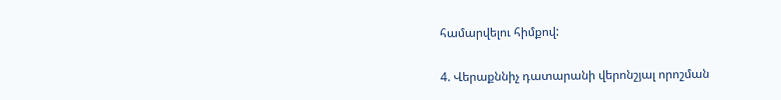համարվելու հիմքով:

4. Վերաքննիչ դատարանի վերոնշյալ որոշման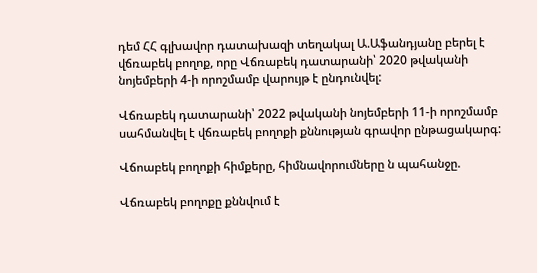դեմ ՀՀ գլխավոր դատախազի տեղակալ Ա.Աֆանդյանը բերել է վճռաբեկ բողոք, որը Վճռաբեկ դատարանի՝ 2020 թվականի նոյեմբերի 4-ի որոշմամբ վարույթ է ընդունվել:

Վճռաբեկ դատարանի՝ 2022 թվականի նոյեմբերի 11-ի որոշմամբ սահմանվել է վճռաբեկ բողոքի քննության գրավոր ընթացակարգ:

Վճոաբեկ բողոքի հիմքերը, հիմնավորումները ն պահանջը.

Վճռաբեկ բողոքը քննվում է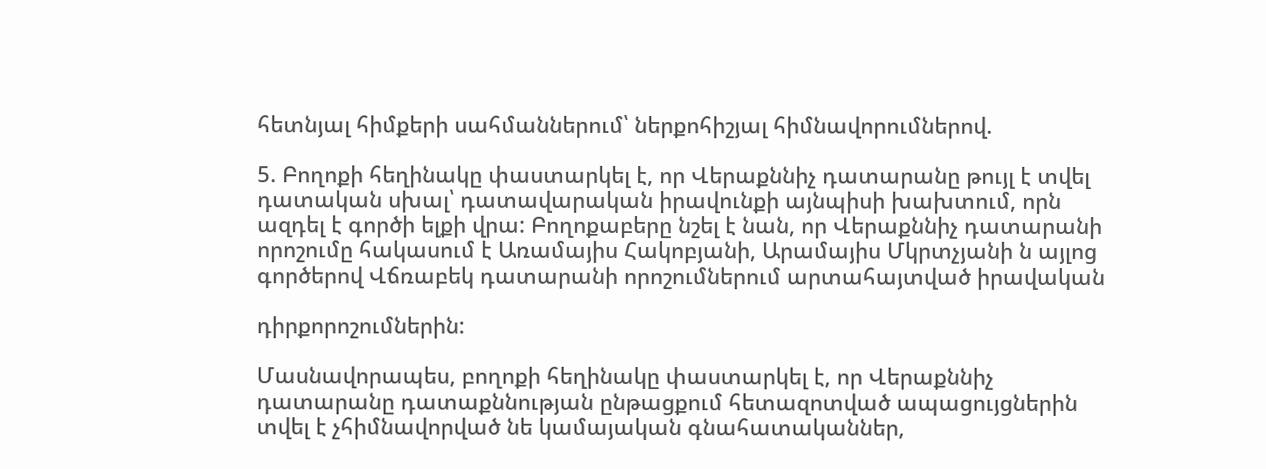հետնյալ հիմքերի սահմաններում՝ ներքոհիշյալ հիմնավորումներով.

5. Բողոքի հեղինակը փաստարկել է, որ Վերաքննիչ դատարանը թույլ է տվել դատական սխալ՝ դատավարական իրավունքի այնպիսի խախտում, որն ազդել է գործի ելքի վրա: Բողոքաբերը նշել է նան, որ Վերաքննիչ դատարանի որոշումը հակասում է Առամայիս Հակոբյանի, Արամայիս Մկրտչյանի ն այլոց գործերով Վճռաբեկ դատարանի որոշումներում արտահայտված իրավական

դիրքորոշումներին:

Մասնավորապես, բողոքի հեղինակը փաստարկել է, որ Վերաքննիչ դատարանը դատաքննության ընթացքում հետազոտված ապացույցներին տվել է չհիմնավորված նե կամայական գնահատականներ,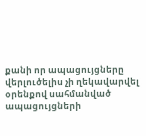քանի որ ապացույցները վերլուծելիս չի ղեկավարվել օրենքով սահմանված ապացույցների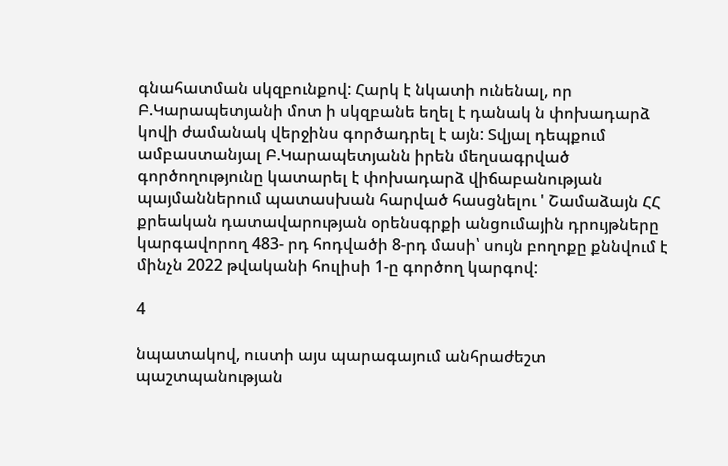գնահատման սկզբունքով: Հարկ է նկատի ունենալ, որ Բ.Կարապետյանի մոտ ի սկզբանե եղել է դանակ ն փոխադարձ կովի ժամանակ վերջինս գործադրել է այն: Տվյալ դեպքում ամբաստանյալ Բ.Կարապետյանն իրեն մեղսագրված գործողությունը կատարել է փոխադարձ վիճաբանության պայմաններում պատասխան հարված հասցնելու ' Շամաձայն ՀՀ քրեական դատավարության օրենսգրքի անցումային դրույթները կարգավորող 483- րդ հոդվածի 8-րդ մասի՝ սույն բողոքը քննվում է մինչն 2022 թվականի հուլիսի 1-ը գործող կարգով:

4

նպատակով, ուստի այս պարագայում անհրաժեշտ պաշտպանության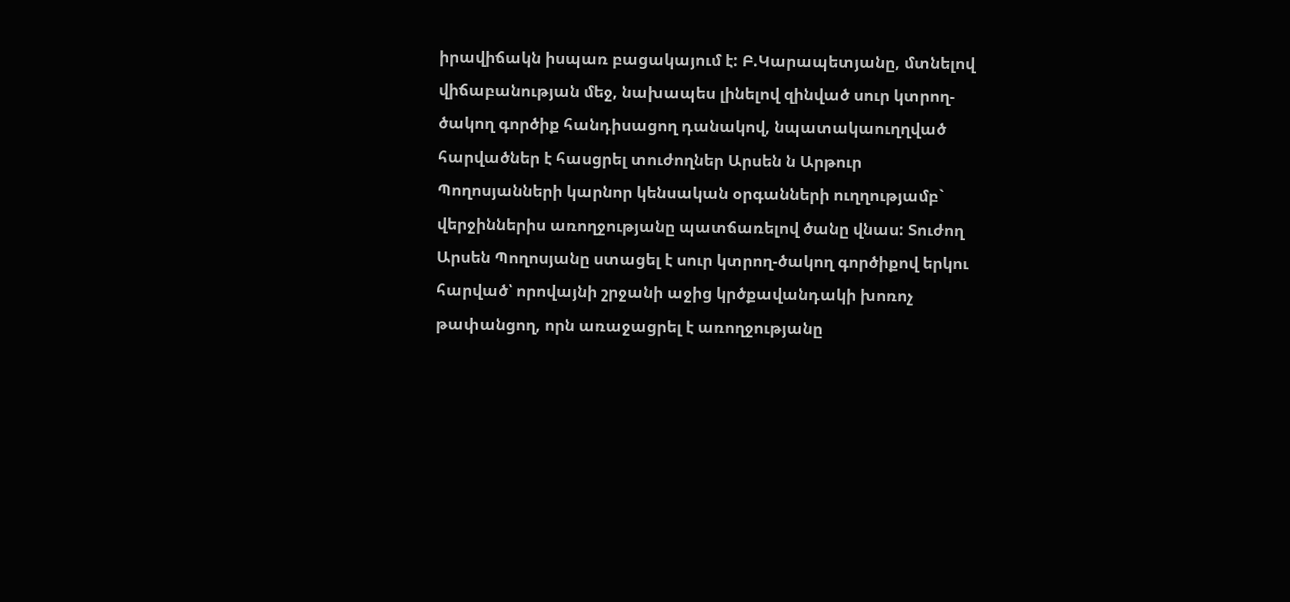իրավիճակն իսպառ բացակայում է: Բ.Կարապետյանը, մտնելով վիճաբանության մեջ, նախապես լինելով զինված սուր կտրող-ծակող գործիք հանդիսացող դանակով, նպատակաուղղված հարվածներ է հասցրել տուժողներ Արսեն ն Արթուր Պողոսյանների կարնոր կենսական օրգանների ուղղությամբ` վերջիններիս առողջությանը պատճառելով ծանը վնաս: Տուժող Արսեն Պողոսյանը ստացել է սուր կտրող-ծակող գործիքով երկու հարված՝ որովայնի շրջանի աջից կրծքավանդակի խոռոչ թափանցող, որն առաջացրել է առողջությանը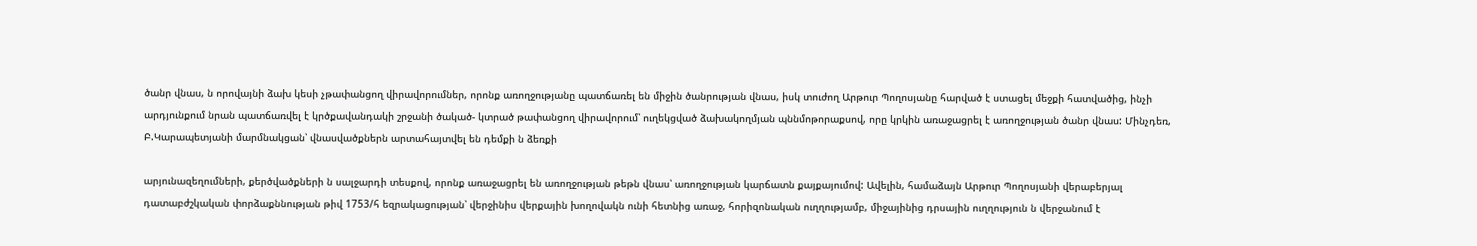ծանր վնաս, ն որովայնի ձախ կեսի չթափանցող վիրավորումներ, որոնք առողջությանը պատճառել են միջին ծանրության վնաս, իսկ տուժող Արթուր Պողոսյանը հարված է ստացել մեջքի հատվածից, ինչի արդյունքում նրան պատճառվել է կրծքավանդակի շրջանի ծակած- կտրած թափանցող վիրավորում՝ ուղեկցված ձախակողմյան պննմոթորաքսով, որը կրկին առաջացրել է առողջության ծանր վնաս: Մինչդեռ, Բ.Կարապետյանի մարմնակցան՝ վնասվածքներն արտահայտվել են դեմքի ն ձեռքի

արյունազեղումների, քերծվածքների ն սալջարդի տեսքով, որոնք առաջացրել են առողջության թեթն վնաս՝ առողջության կարճատն քայքայումով: Ավելին, համաձայն Արթուր Պողոսյանի վերաբերյալ դատաբժշկական փորձաքննության թիվ 1753/հ եզրակացության՝ վերջինիս վերքային խողովակն ունի հետնից առաջ, հորիզոնական ուղղությամբ, միջայինից դրսային ուղղություն ն վերջանում է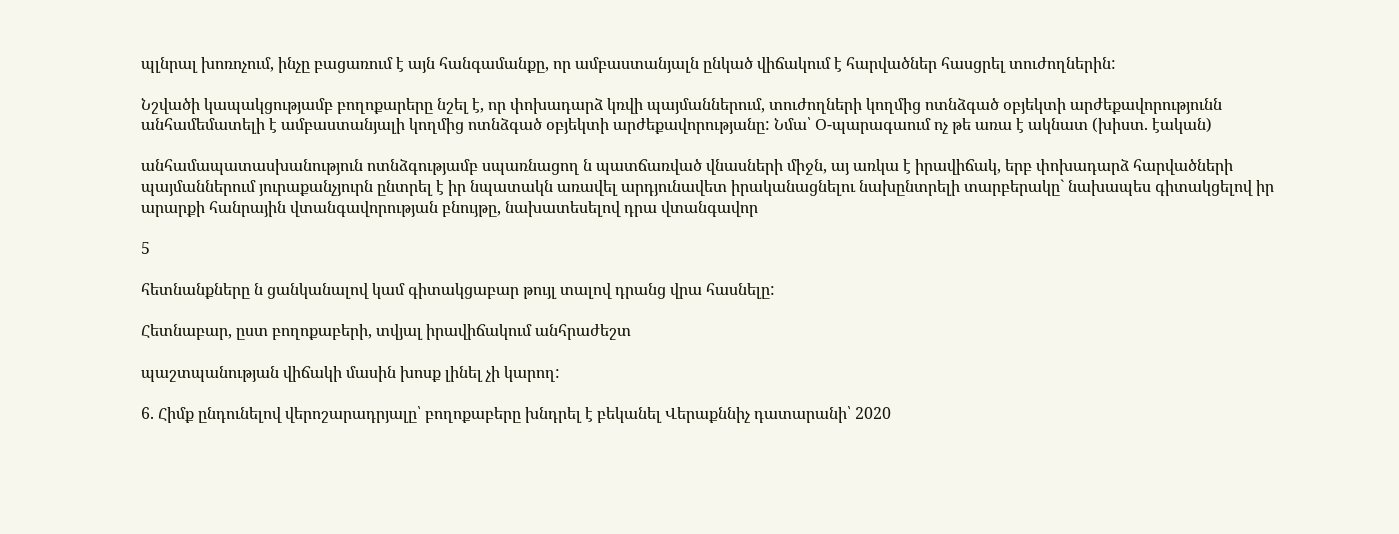պլնրալ խոռոչում, ինչը բացառում է այն հանգամանքը, որ ամբաստանյալն ընկած վիճակում է հարվածներ հասցրել տուժողներին:

Նշվածի կապակցությամբ բողոքարերը նշել է, որ փոխադարձ կռվի պայմաններում, տուժողների կողմից ոտնձգած օբյեկտի արժեքավորությունն անհամեմատելի է ամբաստանյալի կողմից ոտնձգած օբյեկտի արժեքավորությանը: Նմա՝ Օ-պարագաում ոչ թե առա է ակնատ (խիստ. էական)

անհամապատասխանություն ոտնձգությամբ սպառնացող ն պատճառված վնասների միջն, այ առկա է իրավիճակ, երբ փոխադարձ հարվածների պայմաններում յուրաքանչյուրն ընտրել է իր նպատակն առավել արդյունավետ իրականացնելու նախընտրելի տարբերակը` նախապես գիտակցելով իր արարքի հանրային վտանգավորության բնույթը, նախատեսելով դրա վտանգավոր

5

հետնանքները ն ցանկանալով կամ գիտակցաբար թույլ տալով դրանց վրա հասնելը:

Հետնաբար, ըստ բողոքաբերի, տվյալ իրավիճակում անհրաժեշտ

պաշտպանության վիճակի մասին խոսք լինել չի կարող:

6. Հիմք ընդունելով վերոշարադրյալը՝ բողոքաբերը խնդրել է բեկանել Վերաքննիչ դատարանի՝ 2020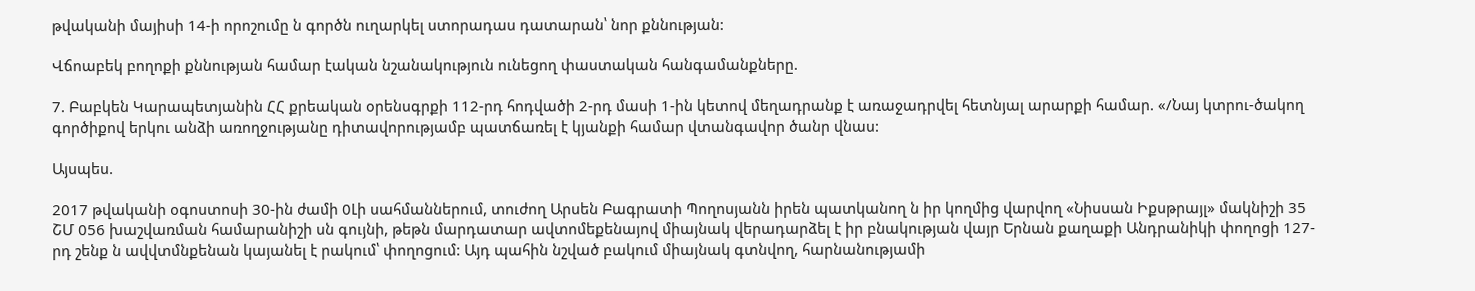թվականի մայիսի 14-ի որոշումը ն գործն ուղարկել ստորադաս դատարան՝ նոր քննության:

Վճոաբեկ բողոքի քննության համար էական նշանակություն ունեցող փաստական հանգամանքները.

7. Բաբկեն Կարապետյանին ՀՀ քրեական օրենսգրքի 112-րդ հոդվածի 2-րդ մասի 1-ին կետով մեղադրանք է առաջադրվել հետնյալ արարքի համար. «/Նայ կտրու-ծակող գործիքով երկու անձի առողջությանը դիտավորությամբ պատճառել է կյանքի համար վտանգավոր ծանր վնաս:

Այսպես.

2017 թվականի օգոստոսի 30-ին ժամի 0Լի սահմաններում, տուժող Արսեն Բագրատի Պողոսյանն իրեն պատկանող ն իր կողմից վարվող «Նիսսան Իքսթրայլ» մակնիշի 35 ՇՄ 056 խաշվառման համարանիշի սն գույնի, թեթն մարդատար ավտոմեքենայով միայնակ վերադարձել է իր բնակության վայր Երնան քաղաքի Անդրանիկի փողոցի 127-րդ շենք ն ավվտմնքենան կայանել է րակում՝ փողոցում: Այդ պահին նշված բակում միայնակ գտնվող, հարնանությամի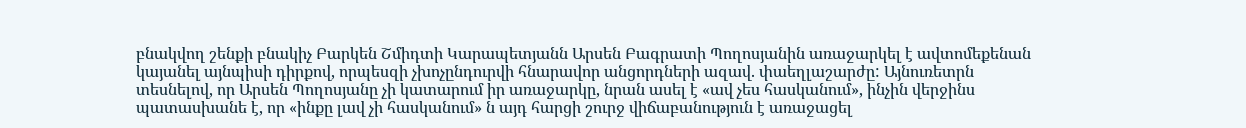բնակվող շենքի բնակիչ Բարկեն Շմիդտի Կարապետյանն Արսեն Բագրատի Պողոսյանին առաջարկել է ավտոմեքենան կայանել այնպիսի դիրքով, որպեսզի չխոչընդուրվի հնարավոր անցորդների ազավ. փաեղլաշարժը: Այնուռետրն տեսնելով, որ Արսեն Պողոսյանը չի կատարում իր առաջարկը, նրան ասել է «ավ չես հասկանում», ինչին վերջինս պատասխանե է, որ «ինքը լավ չի հասկանում» ն այդ հարցի շուրջ վիճաբանություն է առաջացել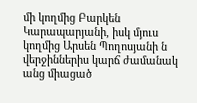մի կողմից Բարկեն Կարապարյանի, իսկ մյուս կողմից Արսեն Պողոսյանի ն վերջիններիս կարճ ժամանակ անց միացած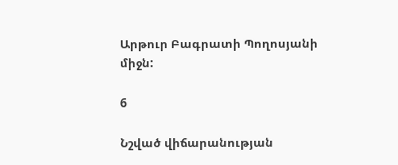Արթուր Բագրատի Պողոսյանի միջն:

6

Նշված վիճարանության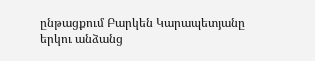ընթացքում Բարկեն Կարապետյանը երկու անձանց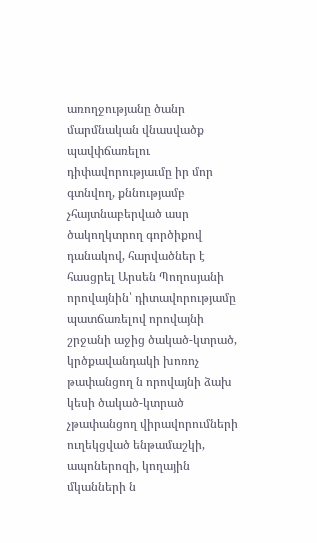առողջությանը ծանր մարմնական վնասվածք պավփճառելու դիփավորությաւմը իր մոր գտնվող, քննությամբ չհայտնաբերված ասր ծակողկտրող գործիքով դանակով, հարվածներ է հասցրել Արսեն Պողոսյանի որովայնին՝ դիտավորությամը պատճառելով որովայնի շրջանի աջից ծակած-կտրած, կրծքավանդակի խոռոչ թափանցող ն որովայնի ձախ կեսի ծակած-կտրած չթափանցող վիրավորումների ուղեկցված ենթամաշկի, ապոներոզի, կողային մկանների ն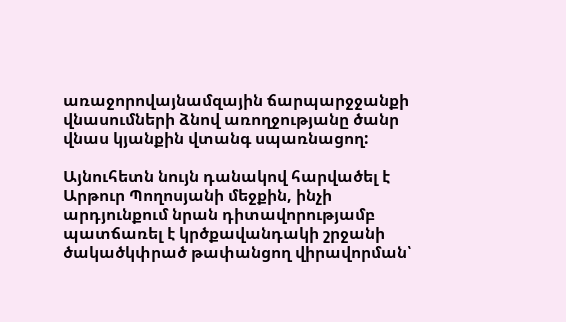առաջորովայնամզային ճարպարջջանքի վնասումների ձնով առողջությանը ծանր վնաս կյանքին վտանգ սպառնացող:

Այնուհետն նույն դանակով հարվածել է Արթուր Պողոսյանի մեջքին, ինչի արդյունքում նրան դիտավորությամբ պատճառել է կրծքավանդակի շրջանի ծակածկփրած թափանցող վիրավորման՝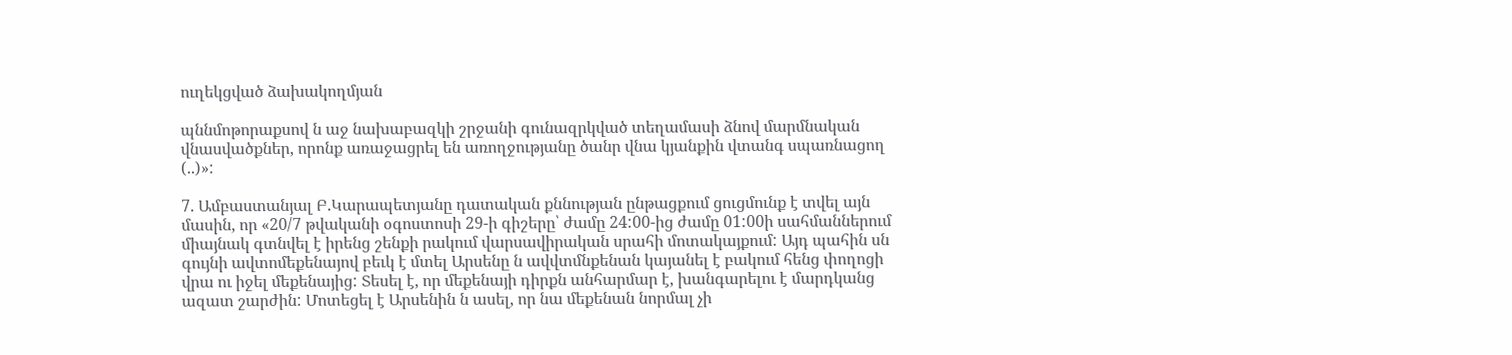ուղեկցված ձախակողմյան

պննմոթորաքսով ն աջ նախաբազկի շրջանի գունազրկված տեղամասի ձնով մարմնական վնասվածքներ, որոնք առաջացրել են առողջությանը ծանր վնա կյանքին վտանգ սպառնացող (..)»:

7. Ամբաստանյալ Բ.Կարապետյանը դատական քննության ընթացքում ցուցմունք է տվել այն մասին, որ «20/7 թվականի օգոստոսի 29-ի գիշերը՝ ժամը 24:00-ից ժամը 01:00ի սահմաններում միայնակ գտնվել է իրենց շենքի րակում վարսավիրական սրահի մոտակայքում: Այդ պահին սն գույնի ավտոմեքենայով բեւկ է մտել Արսենը ն ավվտմնքենան կայանել է բակում հենց փողոցի վրա ու իջել մեքենայից: Տեսել է, որ մեքենայի դիրքն անհարմար է, խանգարելու է մարդկանց ազատ շարժին: Մոտեցել է Արսենին ն ասել, որ նա մեքենան նորմալ չի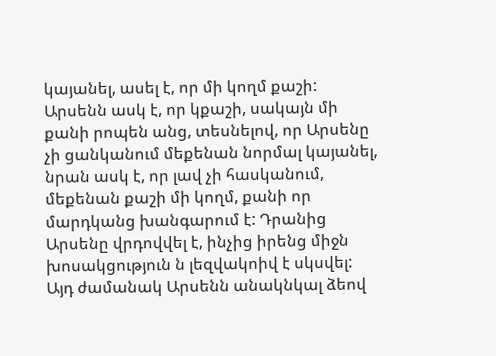կայանել, ասել է, որ մի կողմ քաշի: Արսենն ասկ է, որ կքաշի, սակայն մի քանի րոպեն անց, տեսնելով, որ Արսենը չի ցանկանում մեքենան նորմալ կայանել, նրան ասկ է, որ լավ չի հասկանում, մեքենան քաշի մի կողմ, քանի որ մարդկանց խանգարում է: Դրանից Արսենը վրդովվել է, ինչից իրենց միջն խոսակցություն ն լեզվակոիվ է սկսվել: Այդ ժամանակ Արսենն անակնկալ ձեով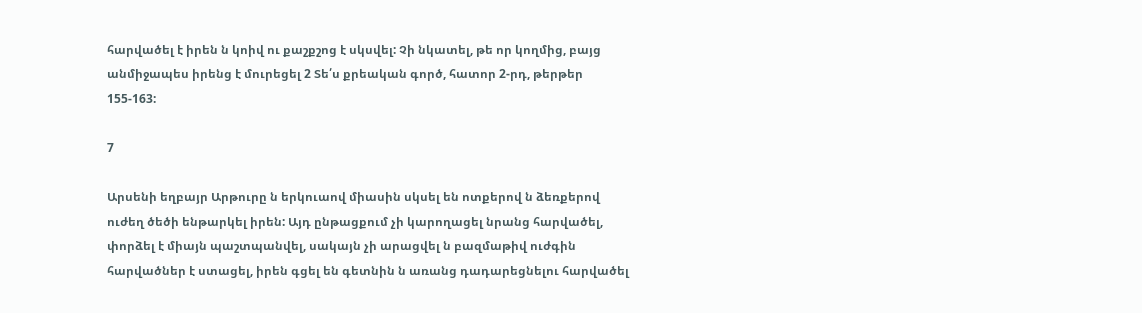հարվածել է իրեն ն կոիվ ու քաշքշոց է սկսվել: Չի նկատել, թե որ կողմից, բայց անմիջապես իրենց է մուրեցել 2 Տե՛ս քրեական գործ, հատոր 2-րդ, թերթեր 155-163:

7

Արսենի եղբայր Արթուրը ն երկուաով միասին սկսել են ոտքերով ն ձեռքերով ուժեղ ծեծի ենթարկել իրեն: Այդ ընթացքում չի կարողացել նրանց հարվածել, փորձել է միայն պաշտպանվել, սակայն չի արացվել ն բազմաթիվ ուժգին հարվածներ է ստացել, իրեն գցել են գետնին ն առանց դադարեցնելու հարվածել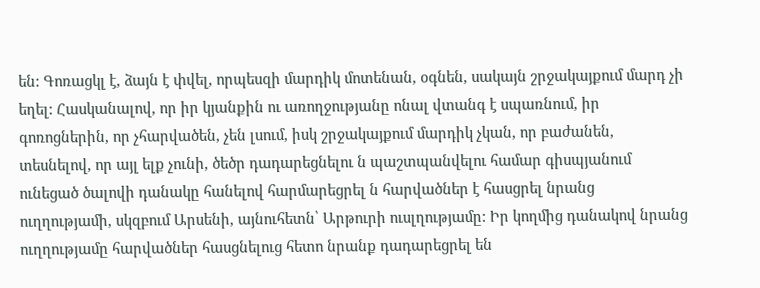են: Գոռացկլ է, ձայն է փվել, որպեսզի մարդիկ մոտենան, օգնեն, սակայն շրջակայքում մարդ չի եղել: Հասկանալով, որ իր կյանքին ու առողջությանը ոնալ վտանգ է սպառնում, իր գոռոցներին, որ չհարվածեն, չեն լսում, իսկ շրջակայքում մարդիկ չկան, որ բաժանեն, տեսնելով, որ այլ ելք չունի, ծեծր դադարեցնելու ն պաշտպանվելու համար գիսպյանում ունեցած ծալովի դանակը հանելով հարմարեցրել ն հարվածներ է հասցրել նրանց ուղղությամի, սկզբում Արսենի, այնուհետն՝ Արթուրի ուսլղությամը: Իր կողմից դանակով նրանց ուղղությամը հարվածներ հասցնելուց հետո նրանք դադարեցրել են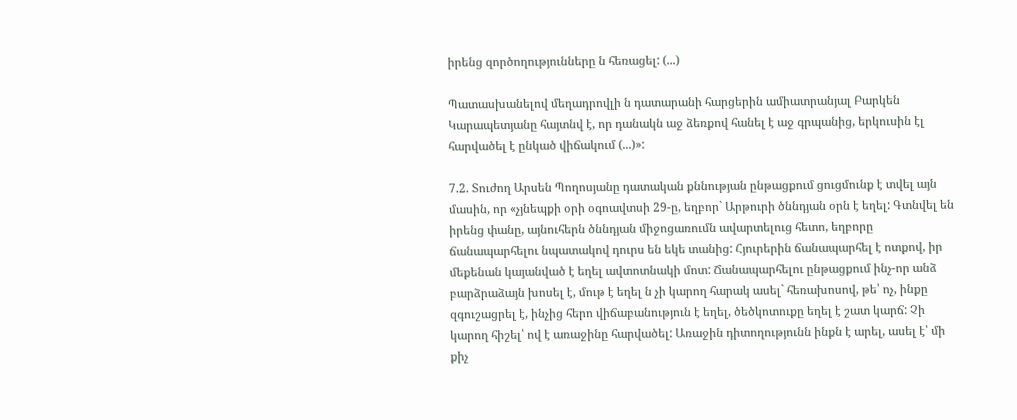իրենց զործողությունները ն հեռացել: (...)

Պատասխանելով մեղադրովլի ն դատարանի հարցերին ամիատրանյալ Բարկեն Կարապետյանը հայտնվ է, որ դանակն աջ ձեռքով հանել է աջ գրպանից, երկուսին էլ հարվածել է ընկած վիճակում (...)»:

7.2. Տուժող Արսեն Պողոսյանը դատական քննության ընթացքում ցուցմունք է տվել այն մասին, որ «չյնեպքի օրի օգոավտսի 29-ը, եղբոր` Արթուրի ծննդյան օրն է եղել: Գտնվել են իրենց փանը, այնուհերն ծննդյան միջոցառումն ավարտելուց հետո, եղբորը ճանապարհելու նպատակով դուրս են եկե տանից: Հյուրերին ճանապարհել է ոտքով, իր մեքենան կայանված է եղել ավտոտնակի մոտ: Ճանապարհելու ընթացքում ինչ-որ անձ բարձրաձայն խոսել է, մութ է եղել ն չի կարող հարակ ասել` հեռախոսով, թե՝ ոչ, ինքը զգուշացրել է, ինչից հերո վիճաբանություն է եղել, ծեծկոտուքը եղել է շատ կարճ: Չի կարող հիշել՝ ով է առաջինը հարվածել: Առաջին դիտողությունն ինքն է արել, ասել է՝ մի քիչ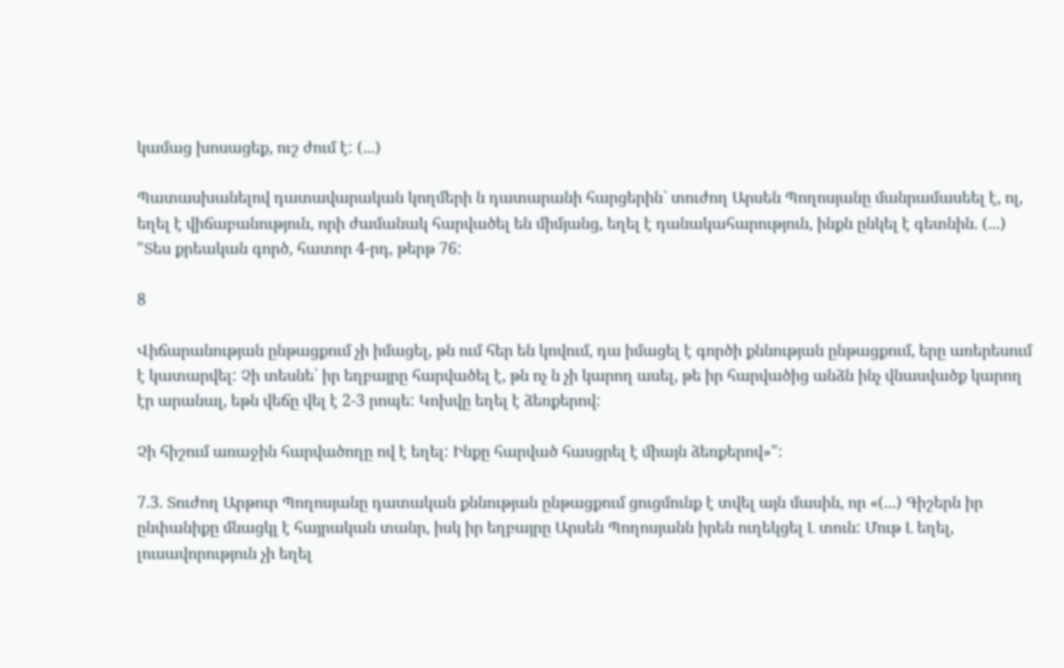կամաց խոսացեք, ուշ ժում է: (...)

Պատասխանելով դատավարական կողմերի ն դատարանի հարցերին` տուժող Արսեն Պողոսյանը մանրամասեել է, ոլ, եղել է վիճաբանություն, որի ժամանակ հարվածել են միմյանց, եղել է դանակահարություն, ինքն ընկել է գետնին. (...) "Տես քրեական գործ, հատոր 4-րդ, թերթ 76:

8

Վիճարանության ընթացքում չի իմացել, թն ում հեր են կովում, դա իմացել է գործի քննության ընթացքում, երը առերեսում է կատարվել: Չի տեսնե՝ իր եղբայրը հարվածել է, թն ոչ ն չի կարող ասել, թե իր հարվածից անձն ինչ վնասվածք կարող էր արանալ, եթն վեճը վել է 2-3 րոպե: Կոխվը եղել է ձեռքերով:

Չի հիշում առաջին հարվածողը ով է եղել: Ինքը հարված հասցրել է միայն ձեռքերով»":

7.3. Տուժող Արթուր Պողոսյանը դատական քննության ընթացքում ցուցմունք է տվել այն մասին, որ «(...) Գիշերն իր ընփանիքը մնացկլ է հայրական տանր, իսկ իր եղբայրը Արսեն Պողոսյանն իրեն ուղեկցել Լ տուն: Մութ Լ եղել, լուսավորություն չի եղել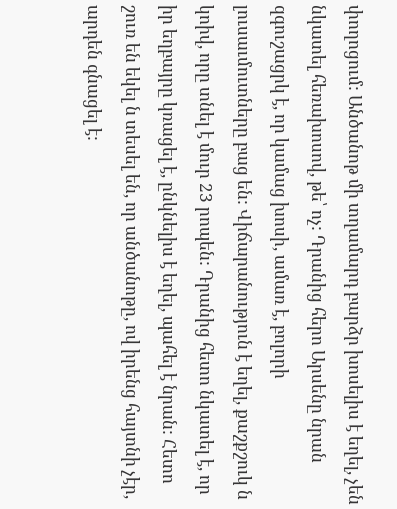փողոցում: Անծանոթ մի տղամարդ բարձր խոսելիս է եղել, չեն նկատել հեռախոսով, թե՝ ոչ: Դրանից հերո Արսենը նրան զգուշացրկ է, որ կամաց խոսի, ամառ է, բոլորի լուսաւմուտները բաց են: Վիճարանություն է եղել, քաշքշուկ ն կոիվ, որը տնել է մուր 23 րոպեն: Դրանից հետո նկատել է, որ իր եղբայրը կռացել է, ընկնելիս է եղել, պահել է նրան: Հետո շուռ են եկել ն տեսել են, որ անծանոթը, ով իրենց հայտնի չէր, արդեն գնացել է: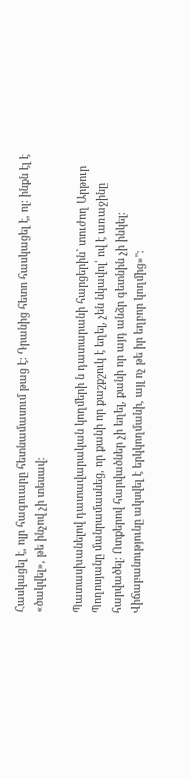Հասկացել է, ոլր հագուարը հետնամասում թաց է: Դրանից հետո հասկացել է, ոլ: ինքն էլ է «ծակվել», թե ինչով չի տեսավ:

Պատասխանելով դատավարական կողմերի ն դատարանի հարցերին` տուժող Արթուր Պողոսյանը մանրամասնեց, որ քանի որ քաշքշուկ է եղել, չեն նկավոլ՝ ով է առաջինը հարվածել: Ոտքերով հարվածներ չի եղել, քանի որ այդ անձր գետնին չի ինկել: Վիճաբանությունը ակսվել է երկկողմանի, այլ ոչ թե իր եղբոր կողմից»":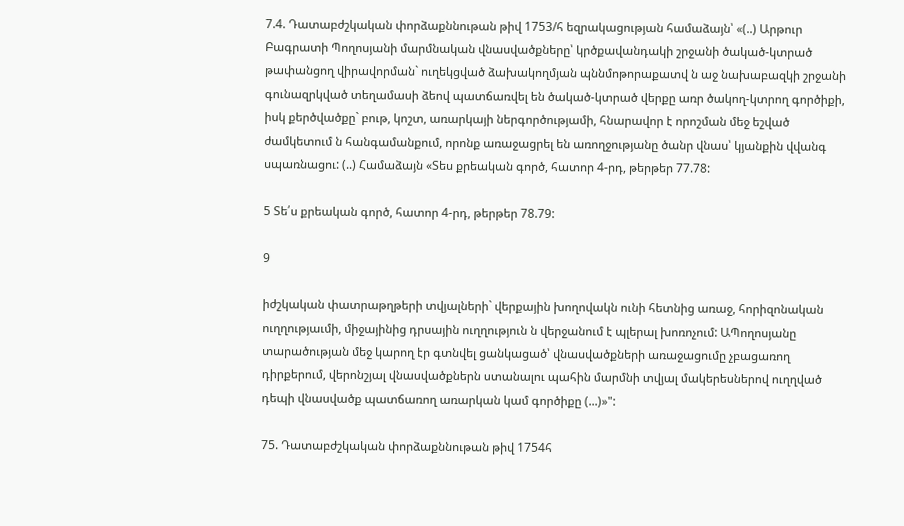7.4. Դատաբժշկական փորձաքննութան թիվ 1753/հ եզրակացության համաձայն՝ «(..) Արթուր Բագրատի Պողոսյանի մարմնական վնասվածքները՝ կրծքավանդակի շրջանի ծակած-կտրած թափանցող վիրավորման` ուղեկցված ձախակողմյան պննմոթորաքատվ ն աջ նախաբազկի շրջանի գունազրկված տեղամասի ձեով պատճառվել են ծակած-կտրած վերքը առր ծակող-կտրող գործիքի, իսկ քերծվածքը` բութ, կոշտ, առարկայի ներգործությամի, հնարավոր է որոշման մեջ եշված ժամկետում ն հանգամանքում, որոնք առաջացրել են առողջությանը ծանր վնաս՝ կյանքին վվանգ սպառնացու: (..) Համաձայն «Տես քրեական գործ, հատոր 4-րդ, թերթեր 77.78:

5 Տե՛ս քրեական գործ, հատոր 4-րդ, թերթեր 78.79:

9

իժշկական փատրաթղթերի տվյալների` վերքային խողովակն ունի հետնից առաջ, հորիզոնական ուղղությաւմի, միջայինից դրսային ուղղություն ն վերջանում է պլերալ խոռոչում: ԱՊողոսյանը տարածության մեջ կարող էր գտնվել ցանկացած՝ վնասվածքների առաջացումը չբացառող դիրքերում, վերոնշյալ վնասվածքներն ստանալու պահին մարմնի տվյալ մակերեսներով ուղղված դեպի վնասվածք պատճառող առարկան կամ գործիքը (...)»":

75. Դատաբժշկական փորձաքննութան թիվ 1754հ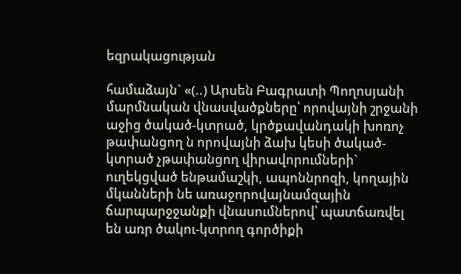եզրակացության

համաձայն` «(..) Արսեն Բագրատի Պողոսյանի մարմնական վնասվածքները՝ որովայնի շրջանի աջից ծակած-կտրած, կրծքավանդակի խոռոչ թափանցող ն որովայնի ձախ կեսի ծակած-կտրած չթափանցող վիրավորումների` ուղեկցված ենթամաշկի, ապոննրոզի, կողային մկանների նե առաջորովայնամզային ճարպարջջանքի վնասումներով՝ պատճառվել են առր ծակու-կտրող գործիքի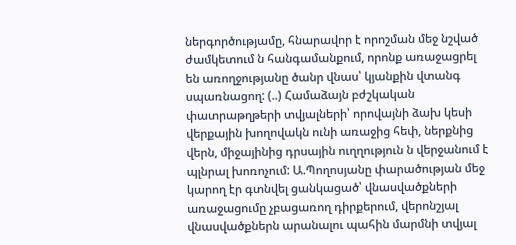ներգործությամը, հնարավոր է որոշման մեջ նշված ժամկետում ն հանգամանքում, որոնք առաջացրել են առողջությանը ծանր վնաս՝ կյանքին վտանգ սպառնացող: (..) Համաձայն բժշկական փատրաթղթերի տվյալների՝ որովայնի ձախ կեսի վերքային խողովակն ունի առաջից հեփ, ներքնից վերն, միջայինից դրսային ուղղություն ն վերջանում է պլնրալ խոռոչում: Ա.Պողոսյանը փարածության մեջ կարող էր գտնվել ցանկացած՝ վնասվածքների առաջացումը չբացառող դիրքերում, վերոնշյալ վնասվածքներն արանալու պահին մարմնի տվյալ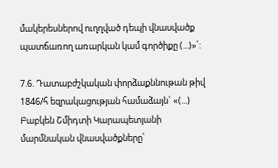մակերեսներով ուղղված դեպի վնասվածք պատճառող առարկան կամ գործիքը (...)»՛:

7.6. Դատաբժշկական փորձաքննութան թիվ 1846/հ եզրակացության համաձայն` «(...) Բաբկեն Շմիդտի Կարապետյանի մարմնական վնասվածքները՝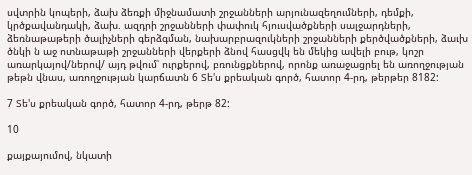սվտրին կոպերի, ձախ ձեռքի միջնամատի շրջանների արյունազեղումների, դեմքի, կրծքավանդակի, ձախ. ազդրի շրջանների փափուկ հյուսվածքների սալջարդների, ձեռնաթաթերի ծալիչների գերձգման, նախարբրազուկների շրջանների քերծվածքների, ձաւխ ծնկի ն աջ ոտնաթաթի շրջանների վերքերի ձնով հասցվկ են մեկից ավելի բութ, կոշր առարկայով/ներով/ այդ թվում՝ ուրքերով, բռունցքներով, որոնք առաջացրել են առողջության թեթն վնաս, առողջության կարճատն 6 Տե'ս քրեական գործ, հատոր 4-րդ, թերթեր 8182:

7 Տե'ս քրեական գործ, հատոր 4-րդ, թերթ 82:

10

քայքայումով, նկատի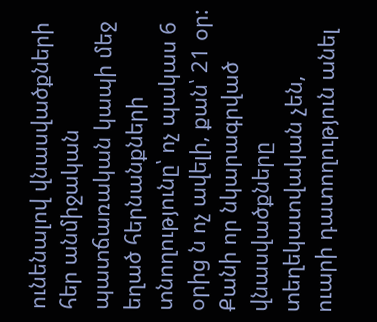ունենալով վնասվածքների հեր անմիջական պատճառական կապի մեջ եղած հերնանքների տնողությունը՝ ոչ պակաս 6 օրից ն ոչ ավելի, քան՝ 21 օր: Քանի որ նկարագրված վնասվածքները տեղեկատվական չեն, ուարի դատողություն անել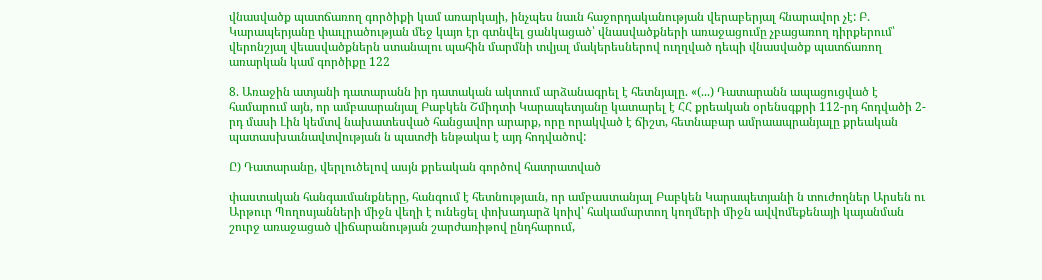վնասվածք պատճառող գործիքի կամ առարկայի, ինչպես նաւն հաջորդականության վերաբերյալ հնարավոր չէ: Բ. Կարապերյանը փաւլրածության մեջ կայո էր գտնվել ցանկացած՝ վնասվածքների առաջացումը չբացառող դիրքերում՝ վերոնշյալ վեասվածքներն ստանալու պահին մարմնի տվյալ մակերեսներով ուղղված դեպի վնասվածք պատճառող առարկան կամ գործիքը 122

8. Առաջին ատյանի դատարանն իր դատական ակտում արձանագրել է հետնյալը. «(...) Դատարանն ապացուցված է համարում այն, որ ամբաարանյալ Բաբկեն Շմիդտի Կարապետյանը կատարել է ՀՀ քրեական օրենսգքրի 112-րդ հոդվածի 2-րդ մասի Լին կեմտվ նախատեսված հանցավոր արարք, որը որակված է ճիշտ, հետնաբար ամրաապրանյալը քրեական պատասխաւնավտվության ն պատժի ենթակա է այդ հոդվածով:

Ը) Դատարանը, վերլուծելով ասյն քրեական գործով հատրատված

փաստական հանգաւմանքները, հանգում է հետնությաւն, որ ամբաստանյալ Բաբկեն Կարապետյանի ն տուժողներ Արսեն ու Արթուր Պողոսյանների միջն վեղի է ունեցել փոխադարձ կոիվ՝ հակամարտող կողմերի միջն ավվոմեքենայի կայանման շուրջ առաջացած վիճարանության շարժառիթով ընդհարում,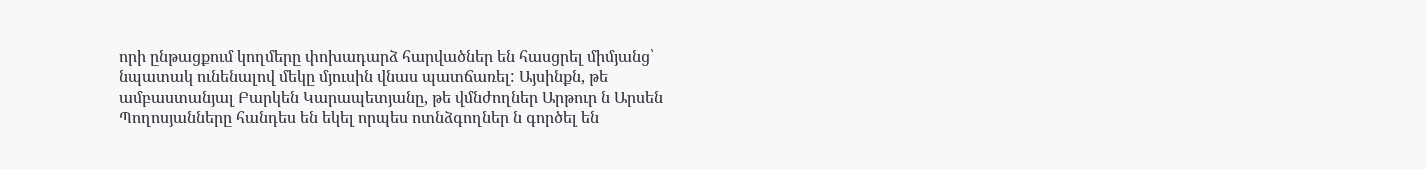որի ընթացքում կողմերը փոխադարձ հարվածներ են հասցրել միմյանց՝ նպատակ ունենալով մեկը մյուսին վնաս պատճառել: Այսինքն, թե ամբաստանյալ Բարկեն Կարապետյանը, թե վմնժողներ Արթուր ն Արսեն Պողոսյանները հանդես են եկել որպես ոտնձգողներ ն գործել են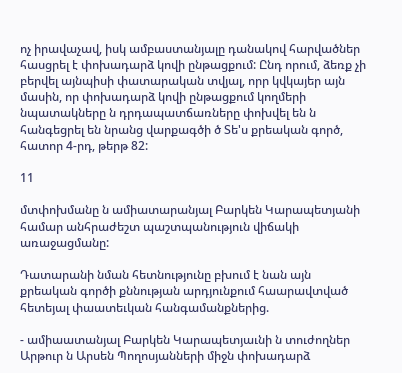ոչ իրավաչավ, իսկ ամբաստանյալը դանակով հարվածներ հասցրել է փոխադարձ կովի ընթացքում: Ընդ որում, ձեռք չի բերվել այնպիսի փատարական տվյալ, որր կվկայեր այն մասին, որ փոխադարձ կովի ընթացքում կողմերի նպատակները ն դրդապատճառները փոխվել են ն հանգեցրել են նրանց վարքագծի ծ Տե'ս քրեական գործ, հատոր 4-րդ, թերթ 82:

11

մտփոխմանը ն ամիատարանյալ Բարկեն Կարապետյանի համար անհրաժեշտ պաշտպանություն վիճակի առաջացմանը:

Դատարանի նման հետնությունը բխում է նան այն քրեական գործի քննության արդյունքում հաարավտված հետեյալ փաատեւկան հանգամանքներից.

- ամիաատանյալ Բարկեն Կարապետյաւնի ն տուժողներ Արթուր ն Արսեն Պողոսյանների միջն փոխադարձ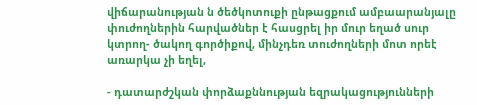վիճարանության ն ծեծկոտուքի ընթացքում ամբաարանյալը փուժողներին հարվածներ է հասցրել իր մուր եղած սուր կտրող- ծակող գործիքով, մինչդեռ տուժողների մոտ որեէ առարկա չի եղել,

- դատարժշկան փորձաքննության եզրակացությունների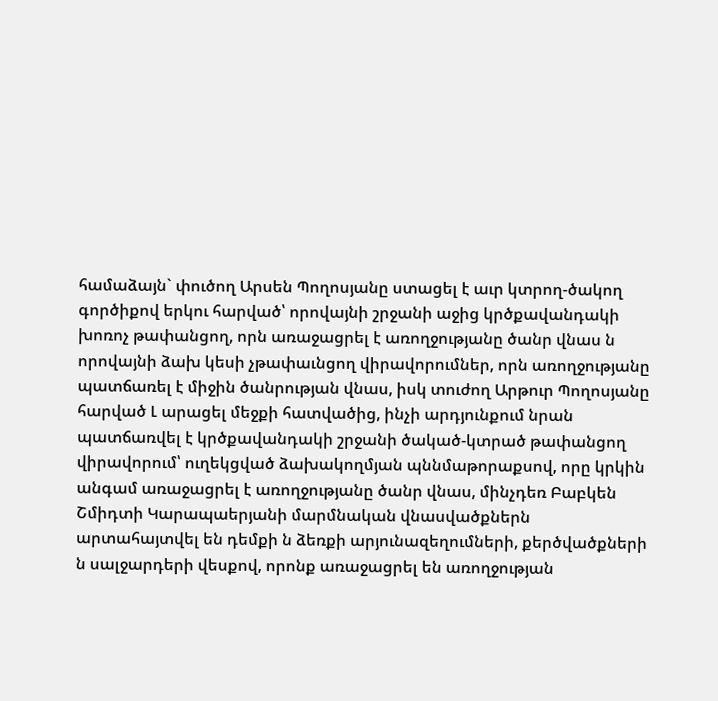համաձայն` փուծող Արսեն Պողոսյանը ստացել է աւր կտրող-ծակող գործիքով երկու հարված՝ որովայնի շրջանի աջից կրծքավանդակի խոռոչ թափանցող, որն առաջացրել է առողջությանը ծանր վնաս ն որովայնի ձախ կեսի չթափաւնցող վիրավորումներ, որն առողջությանը պատճառել է միջին ծանրության վնաս, իսկ տուժող Արթուր Պողոսյանը հարված Լ արացել մեջքի հատվածից, ինչի արդյունքում նրան պատճառվել է կրծքավանդակի շրջանի ծակած-կտրած թափանցող վիրավորում՝ ուղեկցված ձախակողմյան պննմաթորաքսով, որը կրկին անգամ առաջացրել է առողջությանը ծանր վնաս, մինչդեռ Բաբկեն Շմիդտի Կարապաերյանի մարմնական վնասվածքներն արտահայտվել են դեմքի ն ձեռքի արյունազեղումների, քերծվածքների ն սալջարդերի վեսքով, որոնք առաջացրել են առողջության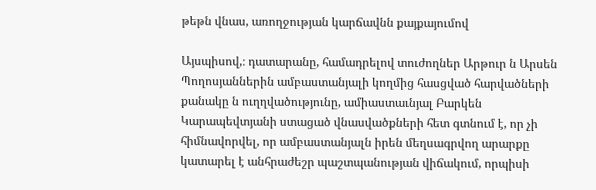թեթն վնաս, առողջության կարճավնն քայքայումով

Այսպիսով,։ դատարանը, համադրելով տուժողներ Արթուր ն Արսեն Պողոսյաններին ամբաստանյալի կողմից հասցված հարվածների քանակը ն ուղղվածությունը, ամիաստաւնյալ Բարկեն Կարապեվտյանի ստացած վնասվածքների հետ գտնում է, որ չի հիմնավորվել, որ ամբաստանյալն իրեն մեղսագրվող արարքը կատարել է անհրաժեշր պաշտպանության վիճակում, որպիսի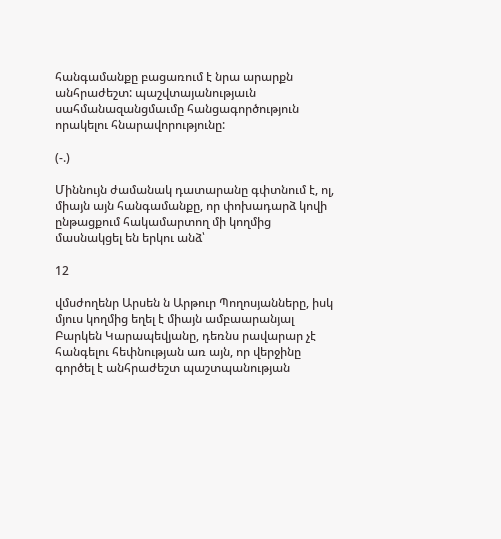հանգամանքը բացառում է նրա արարքն անհրաժեշտ: պաշվտայանությաւն սահմանազանցմաւմը հանցագործություն որակելու հնարավորությունը:

(-.)

Միննույն ժամանակ դատարանը գփտնում է, ոլ, միայն այն հանգամանքը, որ փոխադարձ կովի ընթացքում հակամարտող մի կողմից մասնակցել են երկու անձ՝

12

վմսժողենր Արսեն ն Արթուր Պողոսյանները, իսկ մյուս կողմից եղել է միայն ամբաարանյալ Բարկեն Կարապեվյանը, դեռնս րավարար չէ հանգելու հեփնության առ այն, որ վերջինը գործել է անհրաժեշտ պաշտպանության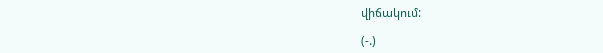վիճակում:

(-.)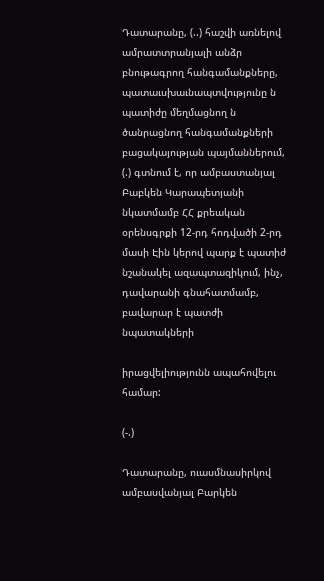Դատարանը, (..) հաշվի առնելով ամրատտրանյալի անձր բնութագրող հանգամանքները, պատաւսխաւնապտվությունը ն պատիժը մեղմացնող ն ծանրացնող հանգամանքների բացակայության պայմաններում, (.) գտնում է, որ ամբաստանյալ Բաբկեն Կարապետյանի նկատմամբ ՀՀ քրեական օրենսգրքի 12-րդ հոդվածի 2-րդ մասի Էին կերով պարք է պատիժ նշանակել ազապտազիկում, ինչ, դավարանի գնահատմամբ, բավարար է պատժի նպատակների

իրացվելիությունն ապահովելու համար:

(-.)

Դատարանը, ուասմնասիրկով ամբասվանյալ Բարկեն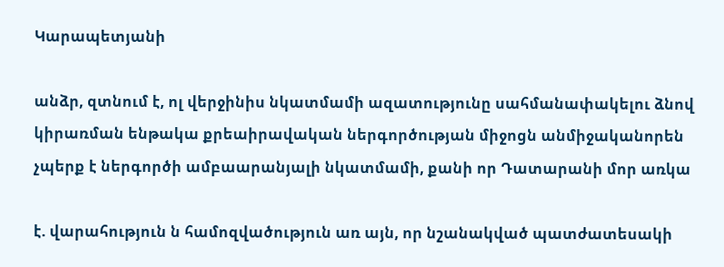Կարապետյանի

անձր, զտնում է, ոլ վերջինիս նկատմամի ազատությունը սահմանափակելու ձնով կիրառման ենթակա քրեաիրավական ներգործության միջոցն անմիջականորեն չպերք է ներգործի ամբաարանյալի նկատմամի, քանի որ Դատարանի մոր առկա

է. վարահություն ն համոզվածություն առ այն, որ նշանակված պատժատեսակի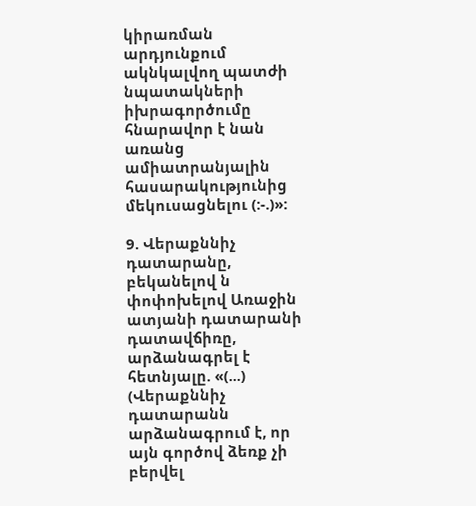կիրառման արդյունքում ակնկալվող պատժի նպատակների իխրագործումը հնարավոր է նան առանց ամիատրանյալին հասարակությունից մեկուսացնելու (:-.)»:

9. Վերաքննիչ դատարանը, բեկանելով ն փոփոխելով Առաջին ատյանի դատարանի դատավճիռը, արձանագրել է հետնյալը. «(...) (Վերաքննիչ դատարանն արձանագրում է, որ այն գործով ձեռք չի բերվել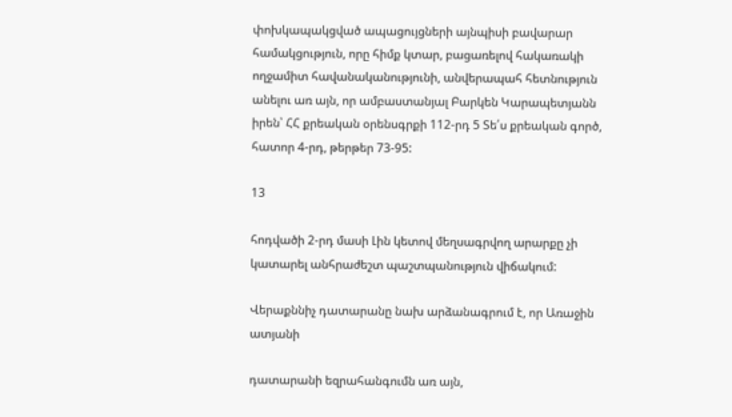փոխկապակցված ապացույցների այնպիսի բավարար համակցություն, որը հիմք կտար, բացառելով հակառակի ողջամիտ հավանականությունի, անվերապահ հետնություն անելու առ այն, որ ամբաստանյալ Բարկեն Կարապետյանն իրեն՝ ՀՀ քրեական օրենսգրքի 112-րդ 5 Տե՛ս քրեական գործ, հատոր 4-րդ, թերթեր 73-95:

13

հոդվածի 2-րդ մասի Լին կետով մեղսագրվող արարքը չի կատարել անհրաժեշտ պաշտպանություն վիճակում:

Վերաքննիչ դատարանը նախ արձանագրում է, որ Առաջին ատյանի

դատարանի եզրահանգումն առ այն,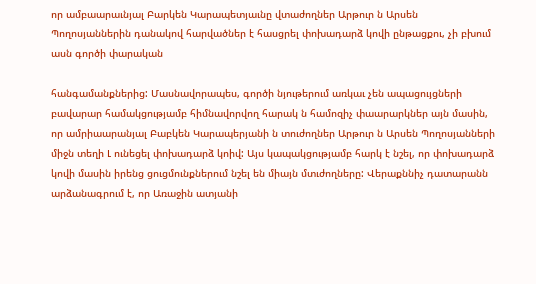որ ամբաարաւնյալ Բարկեն Կարապետյաւնը վտաժողներ Արթուր ն Արսեն Պողոսյաններին դանակով հարվածներ է հասցրել փոխադարձ կովի ընթացքու, չի բխում ասն գործի փարական

հանգամանքներից: Մասնավորապես, գործի նյութերում առկաւ չեն ապացույցների բավարար համակցությամբ հիմնավորվող հարակ ն համոզիչ փաարարկներ այն մասին, որ ամրիաարանյալ Բաբկեն Կարապերյանի ն տուժողներ Արթուր ն Արսեն Պողոսյանների միջն տեղի Լ ունեցել փոխադարձ կոիվ: Այս կապակցությամբ հարկ է նշել, որ փոխադարձ կովի մասին իրենց ցուցմունքներում նշել են միայն մտւժողները: Վերաքննիչ դատարանն արձանագրում է, որ Առաջին ատյանի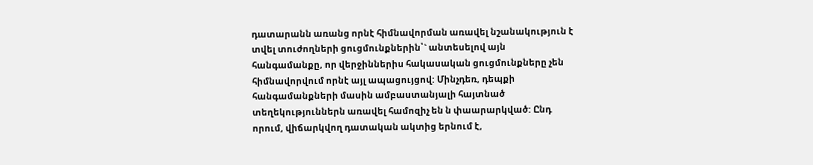դատարանն առանց որնէ հիմնավորման առավել նշանակություն է տվել տուժողների ցուցմունքներին՝` անտեսելով այն հանգամանքը, որ վերջիններիս հակասական ցուցմունքները չեն հիմնավորվում որնէ այլ ապացույցով: Մինչդեռ, դեպքի հանգամանքների մասին ամբաստանյալի հայտնած տեղեկություններն առավել համոզիչ են ն փաարարկված: Ընդ որում, վիճարկվող դատական ակտից երնում է,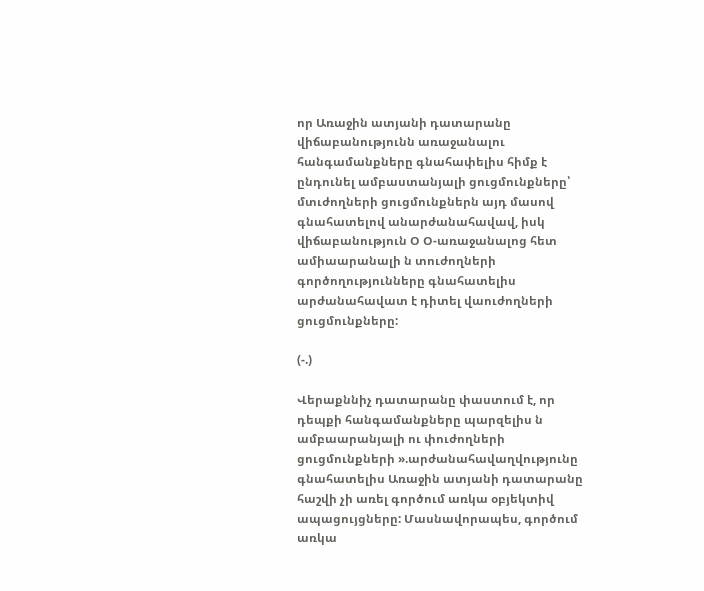որ Առաջին ատյանի դատարանը վիճաբանությունն առաջանալու հանգամանքները գնահափելիս հիմք է ընդունել ամբաստանյալի ցուցմունքները՝ մտւժողների ցուցմունքներն այդ մասով գնահատելով անարժանահավավ, իսկ վիճաբանություն Օ Օ-առաջանալոց հետ ամիաարանալի ն տուժողների գործողությունները գնահատելիս արժանահավատ է դիտել վաուժողների ցուցմունքները:

(-.)

Վերաքննիչ դատարանը փաստում է, որ դեպքի հանգամանքները պարզելիս ն ամբաարանյալի ու փուժողների ցուցմունքների ».արժանահավաղվությունը գնահատելիս Առաջին ատյանի դատարանը հաշվի չի առել գործում առկա օբյեկտիվ ապացույցները: Մասնավորապես, գործում առկա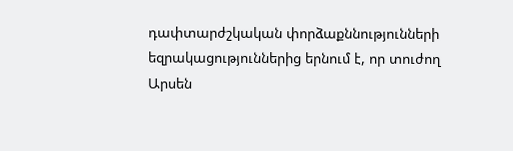դափտարժշկական փորձաքննությունների եզրակացություններից երնում է, որ տուժող Արսեն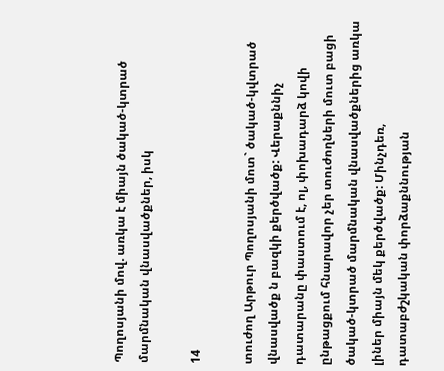Պողոսյանի մով. առկա է միայն ծակած-կտրած մարմնական վնասվածքներ, իսկ

14

տուժող Արթուր Պողոսյանի մոտ` ծակած-կվտրած վնասվածք ն բազկի քերծվածք: Վերաքննիչ դատարանը փաստում է, ոլ, փոխադարձ կովի ընթացքում հնարավոր չեր տուժողների մուտ բացի ծակած-կտրած մարմնական վնասվածքներից առկա լիներ միայն մեկ քերծվածք: Մինչդեռ, դատաբժշկական փորձաքննության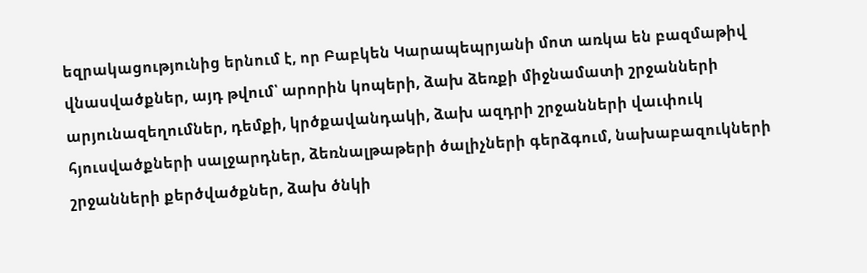եզրակացությունից երնում է, որ Բաբկեն Կարապեպրյանի մոտ առկա են բազմաթիվ վնասվածքներ, այդ թվում՝ արորին կոպերի, ձախ ձեռքի միջնամատի շրջանների արյունազեղումներ, դեմքի, կրծքավանդակի, ձախ ազդրի շրջանների վաւփուկ հյուսվածքների սալջարդներ, ձեռնալթաթերի ծալիչների գերձգում, նախաբազուկների շրջանների քերծվածքներ, ձախ ծնկի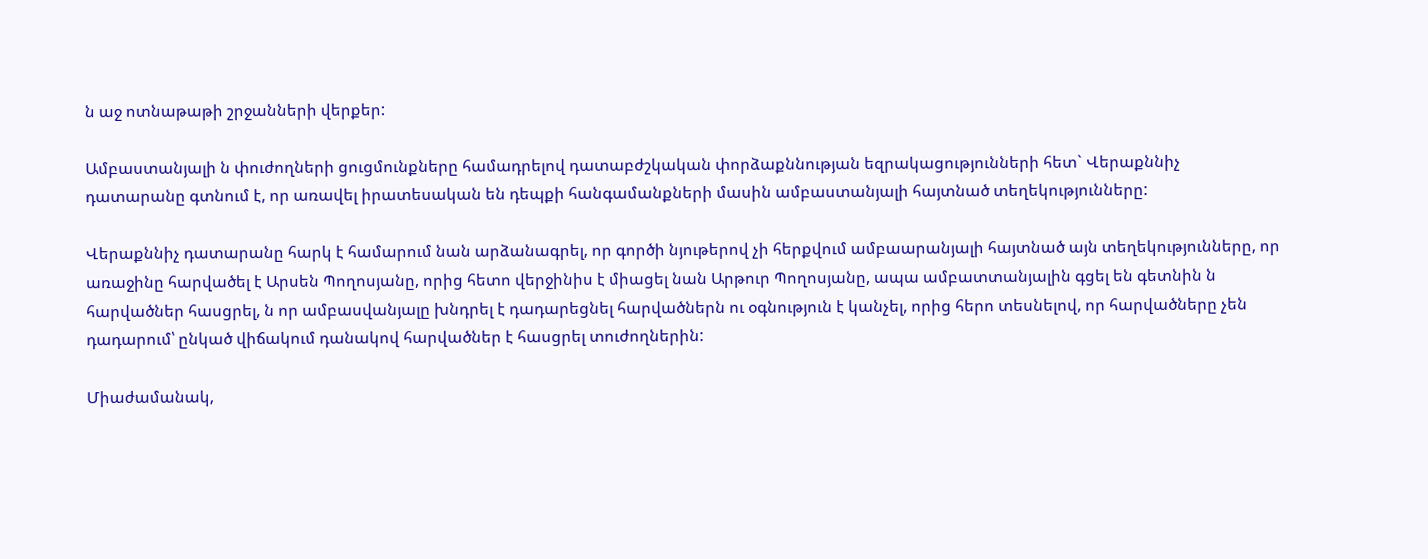ն աջ ոտնաթաթի շրջանների վերքեր:

Ամբաստանյալի ն փուժողների ցուցմունքները համադրելով դատաբժշկական փորձաքննության եզրակացությունների հետ` Վերաքննիչ դատարանը գտնում է, որ առավել իրատեսական են դեպքի հանգամանքների մասին ամբաստանյալի հայտնած տեղեկությունները:

Վերաքննիչ դատարանը հարկ է համարում նան արձանագրել, որ գործի նյութերով չի հերքվում ամբաարանյալի հայտնած այն տեղեկությունները, որ առաջինը հարվածել է Արսեն Պողոսյանը, որից հետո վերջինիս է միացել նան Արթուր Պողոսյանը, ապա ամբատտանյալին գցել են գետնին ն հարվածներ հասցրել, ն որ ամբասվանյալը խնդրել է դադարեցնել հարվածներն ու օգնություն է կանչել, որից հերո տեսնելով, որ հարվածները չեն դադարում՝ ընկած վիճակում դանակով հարվածներ է հասցրել տուժողներին:

Միաժամանակ,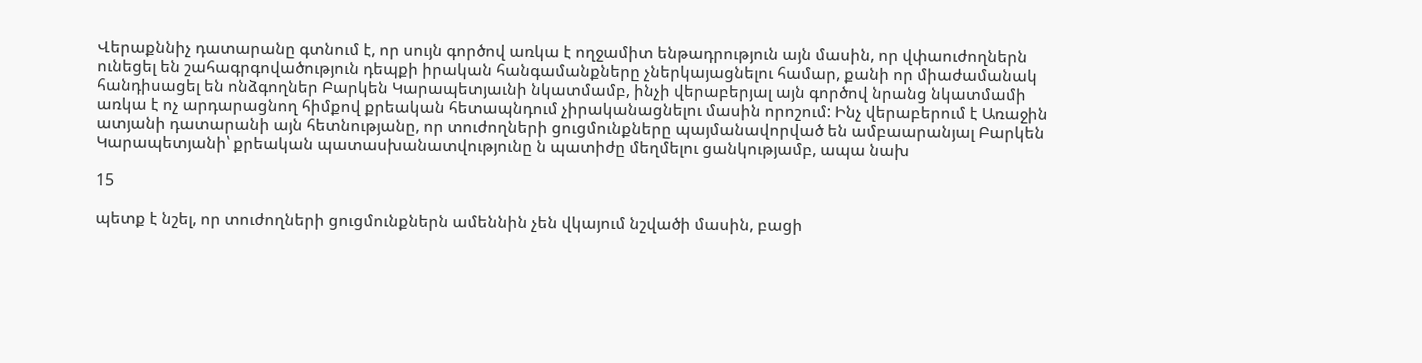Վերաքննիչ դատարանը գտնում է, որ սույն գործով առկա է ողջամիտ ենթադրություն այն մասին, որ վփաուժողներն ունեցել են շահագրգովածություն դեպքի իրական հանգամանքները չներկայացնելու համար, քանի որ միաժամանակ հանդիսացել են ոնձգողներ Բարկեն Կարապետյաւնի նկատմամբ, ինչի վերաբերյալ այն գործով նրանց նկատմամի առկա է ոչ արդարացնող հիմքով քրեական հետապնդում չիրականացնելու մասին որոշում: Ինչ վերաբերում է Առաջին ատյանի դատարանի այն հետնությանը, որ տուժողների ցուցմունքները պայմանավորված են ամբաարանյալ Բարկեն Կարապետյանի՝ քրեական պատասխանատվությունը ն պատիժը մեղմելու ցանկությամբ, ապա նախ

15

պետք է նշել, որ տուժողների ցուցմունքներն ամեննին չեն վկայում նշվածի մասին, բացի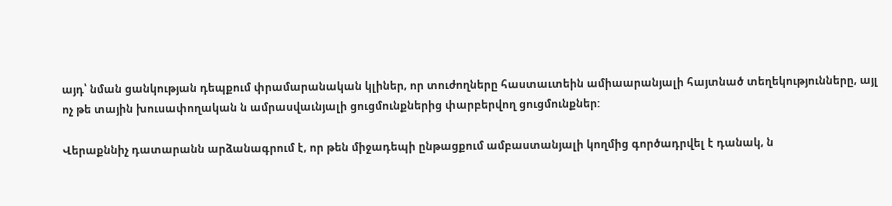այդ՝ նման ցանկության դեպքում փրամարանական կլիներ, որ տուժողները հաստաւտեին ամիաարանյալի հայտնած տեղեկությունները, այլ ոչ թե տային խուսափողական ն ամրասվաւնյալի ցուցմունքներից փարբերվող ցուցմունքներ:

Վերաքննիչ դատարանն արձանագրում է, որ թեն միջադեպի ընթացքում ամբաստանյալի կողմից գործադրվել է դանակ, ն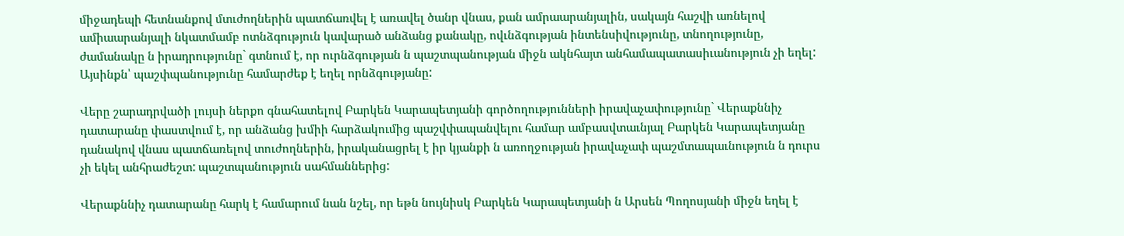միջադեպի հետնանքով մտւժողներին պատճառվել է առավել ծանր վնաս, քան ամրաարանյալին, սակայն հաշվի առնելով ամիաարանյալի նկատմամբ ոտնձգություն կավարած անձանց քանակը, ովւնձգության ինտենսիվությունը, տնողությունը, ժամանակը ն իրադրությունը` գտնում է, որ ուրնձգության ն պաշտպանության միջն ակնհայտ անհամապատասիւանություն չի եղել: Այսինքն՝ պաշփպանությունը համարժեք է եղել որնձգությանը:

Վերը շարադրվածի լույսի ներքո գնահատելով Բարկեն Կարապետյանի գործողությունների իրավաչափությունը` Վերաքննիչ դատարանը փաստվում է, որ անձանց խմիի հարձակումից պաշվփապանվելու համար ամբասվտաւնյալ Բարկեն Կարապետյանը դանակով վնաս պատճառելով տուժողներին, իրականացրել է իր կյանքի ն առողջության իրավաչափ պաշմտապաւնություն ն դուրս չի եկել անհրաժեշտ: պաշտպանություն սահմաններից:

Վերաքննիչ դատարանը հարկ է համարում նան նշել, որ եթն նույնիսկ Բարկեն Կարապետյանի ն Արսեն Պողոսյանի միջն եղել է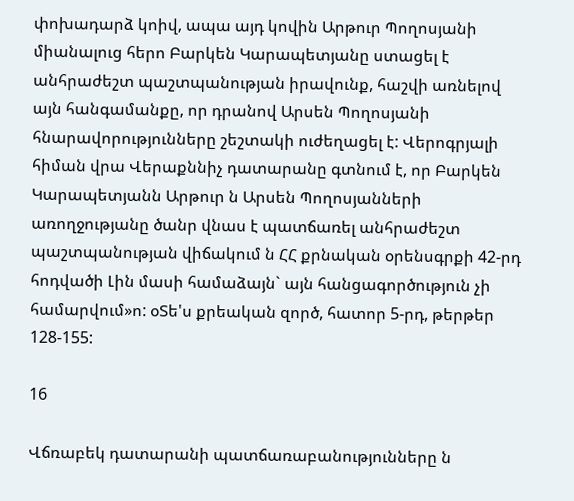փոխադարձ կոիվ, ապա այդ կովին Արթուր Պողոսյանի միանալուց հերո Բարկեն Կարապետյանը ստացել է անհրաժեշտ պաշտպանության իրավունք, հաշվի առնելով այն հանգամանքը, որ դրանով Արսեն Պողոսյանի հնարավորությունները շեշտակի ուժեղացել է: Վերոգրյալի հիման վրա Վերաքննիչ դատարանը գտնում է, որ Բարկեն Կարապետյանն Արթուր ն Արսեն Պողոսյանների առողջությանը ծանր վնաս է պատճառել անհրաժեշտ պաշտպանության վիճակում ն ՀՀ քրնական օրենսգրքի 42-րդ հոդվածի Լին մասի համաձայն` այն հանցագործություն չի համարվում»ո: օՏե'ս քրեական զործ, հատոր 5-րդ, թերթեր 128-155:

16

Վճռաբեկ դատարանի պատճառաբանությունները ն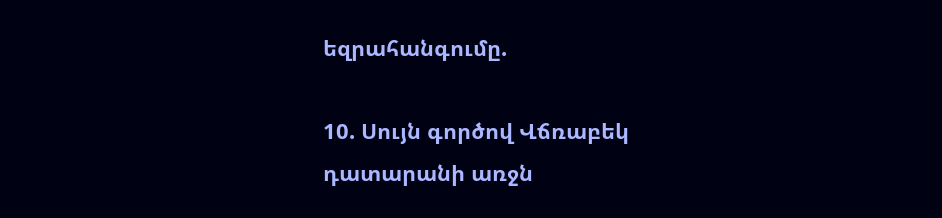եզրահանգումը.

10. Սույն գործով Վճռաբեկ դատարանի առջն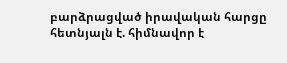բարձրացված իրավական հարցը հետնյալն է. հիմնավոր է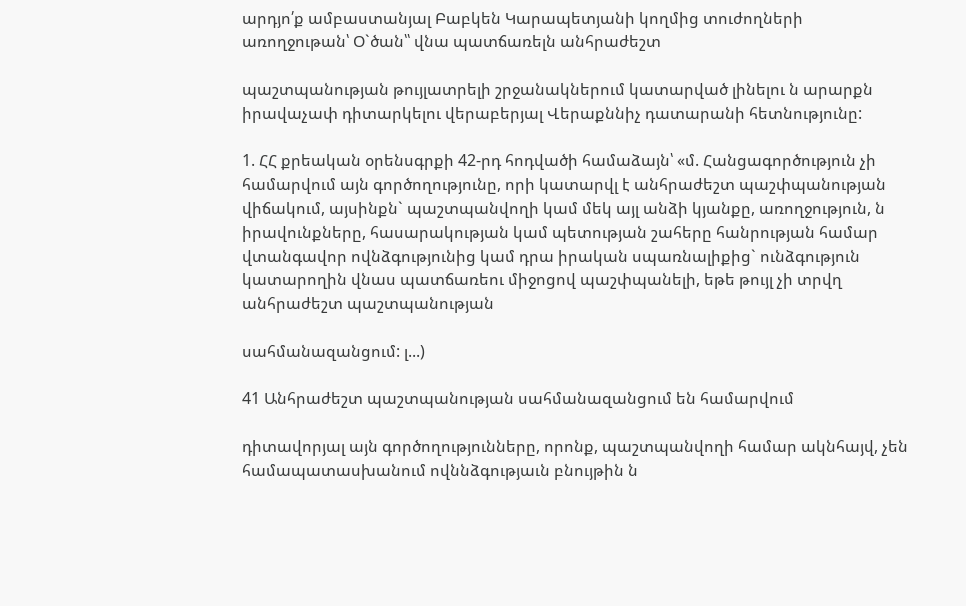արդյո՛ք ամբաստանյալ Բաբկեն Կարապետյանի կողմից տուժողների առողջութան՝ Օ`ծան՝՝ վնա պատճառելն անհրաժեշտ

պաշտպանության թույլատրելի շրջանակներում կատարված լինելու ն արարքն իրավաչափ դիտարկելու վերաբերյալ Վերաքննիչ դատարանի հետնությունը:

1. ՀՀ քրեական օրենսգրքի 42-րդ հոդվածի համաձայն՝ «մ. Հանցագործություն չի համարվում այն գործողությունը, որի կատարվլ է անհրաժեշտ պաշփպանության վիճակում, այսինքն` պաշտպանվողի կամ մեկ այլ անձի կյանքը, առողջություն, ն իրավունքները, հասարակության կամ պետության շահերը հանրության համար վտանգավոր ովնձգությունից կամ դրա իրական սպառնալիքից` ունձգություն կատարողին վնաս պատճառեու միջոցով պաշփպանելի, եթե թույլ չի տրվղ անհրաժեշտ պաշտպանության

սահմանազանցում: լ...)

41 Անհրաժեշտ պաշտպանության սահմանազանցում են համարվում

դիտավորյալ այն գործողությունները, որոնք, պաշտպանվողի համար ակնհայվ, չեն համապատասխանում ովննձգությաւն բնույթին ն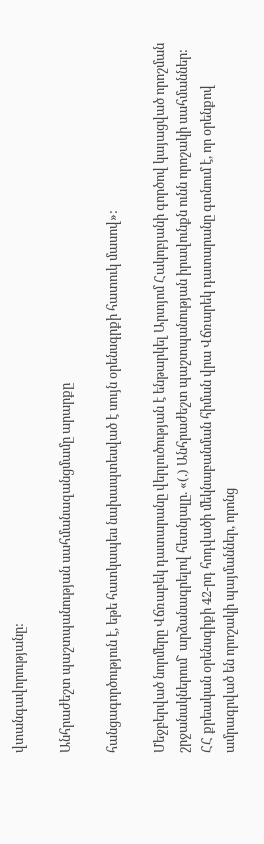վտանգավորությանը:

Անհրաժեշտ պաշտպանության սահմանազանցմամը արարքը

հանցագործություն է, եթե հատկապես նախապտեսված է սույն օրենսգրքի հատուկ մասով»:

Մեջբերված նորմերը Վճռաբեկ դատարանը վերլուծության է ենթարկել Արտյոմ Հակոբյանի գործով կայացված որոշման շրջանակներում` արձանագրելով հետնյալը. «(.) Անհրաժեշտ պաշտպանության իրավունքն ունն որոշակի սահմաններ: ՀՀ քրեական օրենսգիքի 42-րդ հոդվածի մեկնաբանման հիման վրա Վճռարեկ դատարանը գտնում է, որ օրենքով ամրագրված են որոշակի պայմաններ, որոնց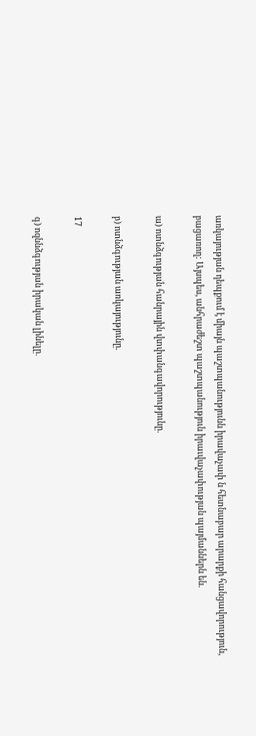առկայության դեպքում է միայն պաշտպանությունն իրավաչափ ն հետնաբար արարքի հանցավորություն, բացառող: Այսպես, անհրաժեշտ պաշտպանություն իրաւվաչափության պայմաններն են.

ա) ոտնձգության հանրային վտփանգավորությունը.

բ) ոտնձգության առկայությունը.

17

գ) ոզննձգության իրական լինելը.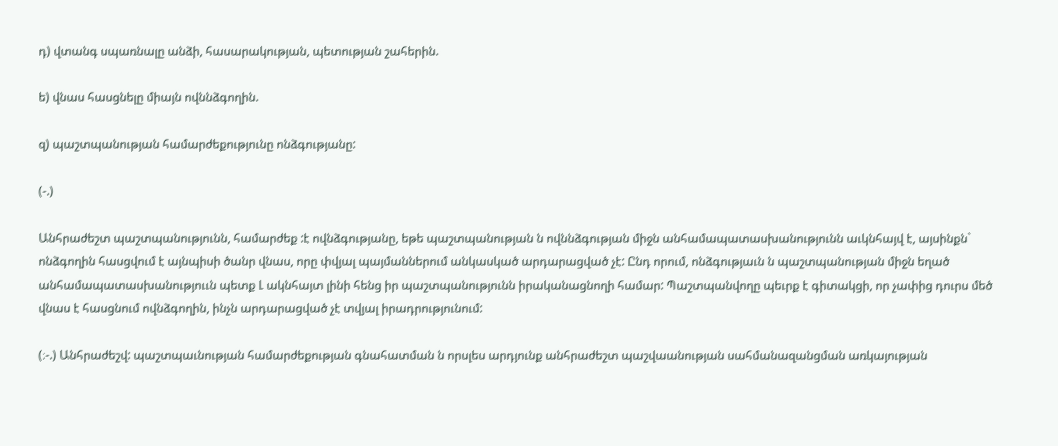դ) վտանգ սպառնալը անձի, հասարակության, պետության շահերին.

ե) վնաս հասցնելը միայն ովննձգողին.

զ) պաշտպանության համարժեքությունը ոնձգությանը:

(-.)

Անհրաժեշտ պաշտպանությունն, համարժեք :է ովնձգությանը, եթե պաշտպանության ն ովննձգության միջն անհամապատասխանությունն աւկնհայվ է, այսինքն` ոնձգողին հասցվում է այնպիսի ծանր վնաս, որը փվյալ պայմաններում անկասկած արդարացված չէ: Ընդ որում, ոնձգությաւն ն պաշտպանության միջն եղած անհամապատասխանություւն պետք Լ ակնհայտ լինի հենց իր պաշտպանությունն իրականացնողի համար: Պաշտպանվողը պեւրք է գիտակցի, որ չափից դուրս մեծ վնաս է հասցնում ովնձգողին, ինչն արդարացված չէ տվյալ իրադրությունում:

(։-.) Անհրաժեշվ: պաշտպաւնության համարժեքության գնահատման ն որսլես արդյունք անհրաժեշտ պաշվաանության սահմանազանցման առկայության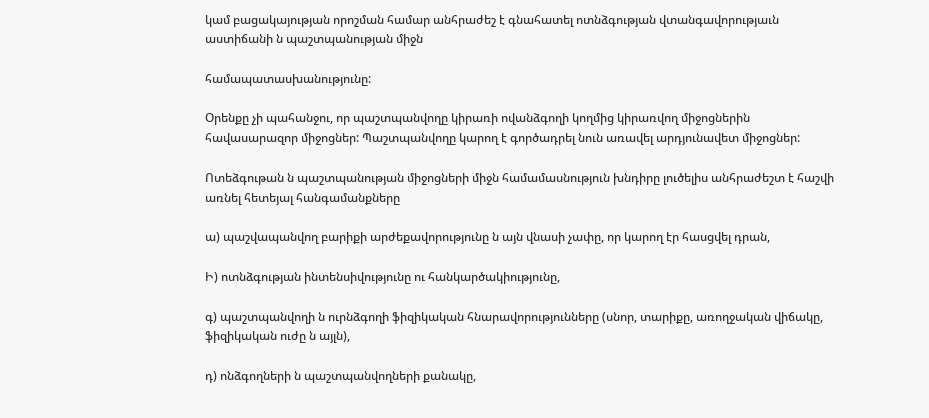կամ բացակայության որոշման համար անհրաժեշ է գնահատել ոտնձգության վտանգավորությաւն աստիճանի ն պաշտպանության միջն

համապատասխանությունը:

Օրենքը չի պահանջու, որ պաշտպանվողը կիրառի ովանձգողի կողմից կիրառվող միջոցներին հավասարազոր միջոցներ: Պաշտպանվողը կարող է գործադրել նուն առավել արդյունավետ միջոցներ:

Ոտեձգութան ն պաշտպանության միջոցների միջն համամասնություն խնդիրը լուծելիս անհրաժեշտ է հաշվի առնել հետեյալ հանգամանքները

ա) պաշվապանվող բարիքի արժեքավորությունը ն այն վնասի չափը, որ կարող էր հասցվել դրան,

Ի) ոտնձգության ինտենսիվությունը ու հանկարծակիությունը,

գ) պաշտպանվողի ն ուրնձգողի ֆիզիկական հնարավորությունները (սնոր, տարիքը, առողջական վիճակը, ֆիզիկական ուժը ն այլն),

դ) ոնձգողների ն պաշտպանվողների քանակը,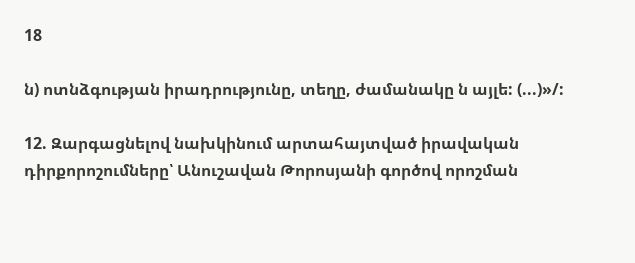18

ն) ոտնձգության իրադրությունը, տեղը, ժամանակը ն այլե: (...)»/:

12. Զարգացնելով նախկինում արտահայտված իրավական դիրքորոշումները՝ Անուշավան Թորոսյանի գործով որոշման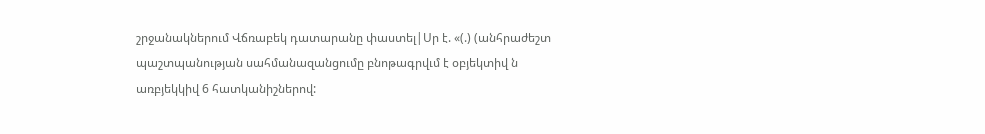շրջանակներում Վճռաբեկ դատարանը փաստել|Սր է. «(.) (անհրաժեշտ պաշտպանության սահմանազանցումը բնոթագրվւմ է օբյեկտիվ ն առբյեկկիվ 6 հատկանիշներով: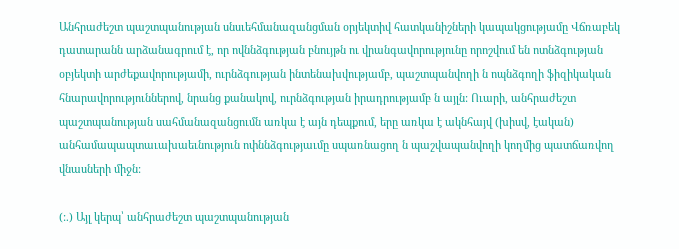Անհրաժեշտ պաշտպանության սնսւեհմանազանցման օրյեկտիվ հատկանիշների կապակցությամը Վճռաբեկ դատարանն արձանագրում է, որ ովննձգության բնույթն ու վրանգավորությունը որոշվում են ոտնձգության օբյեկտի արժեքավորությամի, ուրնձգության ինտենախվությամբ, պաշտպանվողի ն ոպնձգողի ֆիզիկական հնարավորություններով, նրանց քանակով, ուրնձգության իրադրությամբ ն այլն: Ուարի, անհրաժեշտ պաշտպանության սահմանազանցումն առկա է այն դեպքում, երը առկա է ակնհայվ (խիսվ, էական) անհամապապտաւախաեւնություն ոփննձգությաւմը սպառնացող ն պաշվապանվողի կողմից պատճառվող վնասների միջն:

(:.) Այլ կերպ՝ անհրաժեշտ պաշտպանության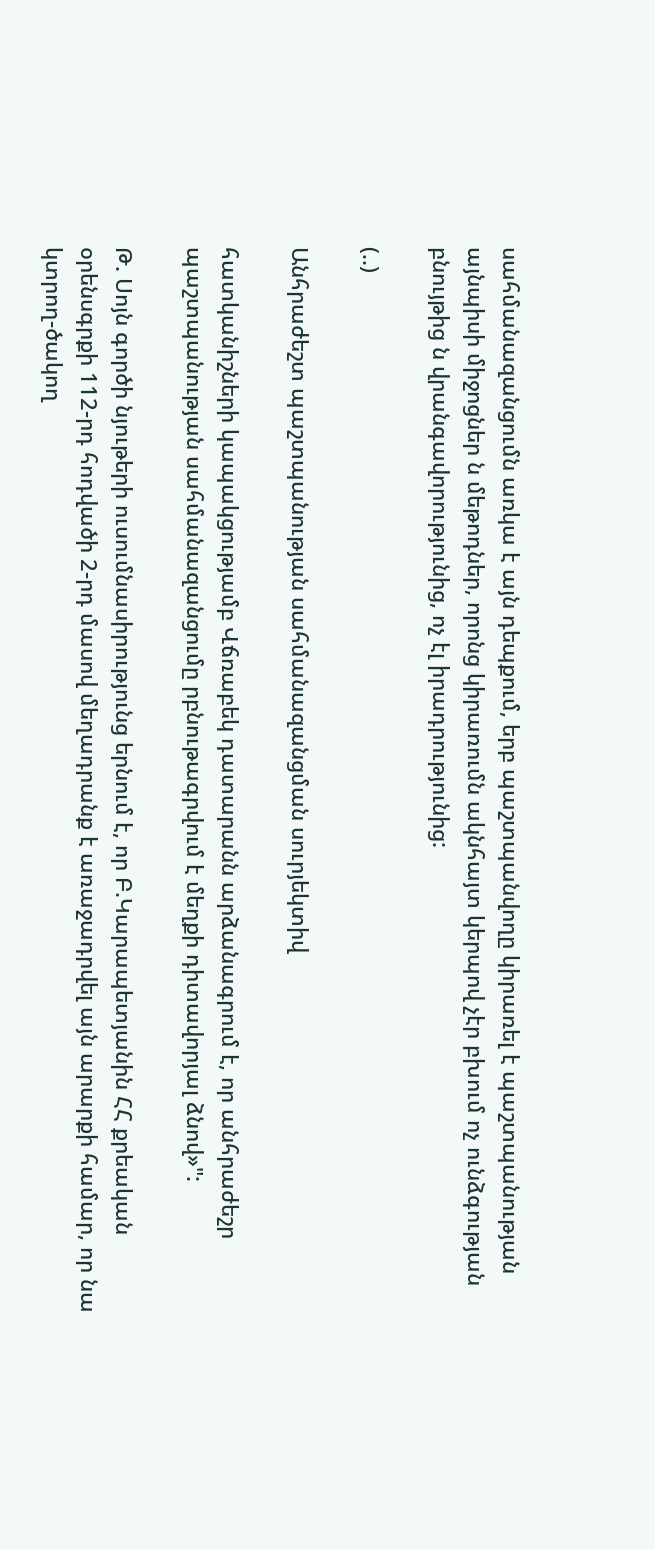սահմանազանցումն առկա է այն դեպքում, երբ պաշտպանվողը կիրառել է պաշտպանության այնպիսի միջոցներ ն մեթոդներ, որոնց կիրառումն ակնհայտ կերպով չէր բխում ոչ ունձգության բնույթից ն վրանգավորությունից, ոչ էլ իրադրությունից:

(..)

Անհրաժեշտ պաշտպանության սահմանազանցման սուրյեկտիվ

հատկանիշների կապակցությամբ Վճռաբեկ դատարանն արձանագրում է, որ անհրաժեշր պաշտպանության սահմանազանցումը րբնութագրվում է մեղքի դիտավորյալ ձնով»":

Թ. Սոյն գործի նյութերի ուսումնասիրությունց երնում է, որ Բ.Կարապետյանին ՀՀ քրեական օրենսգրքի 112-րդ հոդվածի 2-րդ մասով մեղադրանք է առաջադրվել այն արարքի համար, որ նա կտրող-ծակող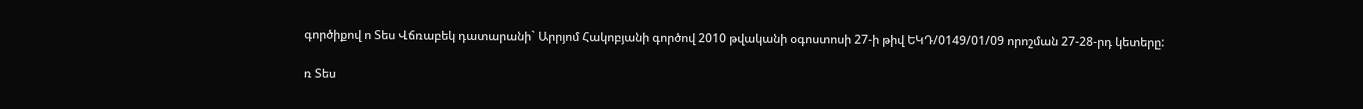գործիքով ո Տես Վճռաբեկ դատարանի` Արրյոմ Հակոբյանի գործով 2010 թվականի օգոստոսի 27-ի թիվ ԵԿԴ/0149/01/09 որոշման 27-28-րդ կետերը:

ռ Տես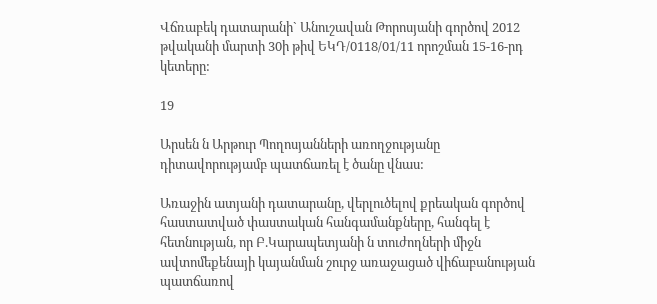Վճռաբեկ դատարանի` Անուշավան Թորոսյանի գործով 2012 թվականի մարտի 30ի թիվ ԵԿԴ/0118/01/11 որոշման 15-16-րդ կետերը:

19

Արսեն ն Արթուր Պողոսյանների առողջությանը դիտավորությամբ պատճառել է ծանը վնաս:

Առաջին ատյանի դատարանը, վերլուծելով քրեական գործով հաստատված փաստական հանգամանքները, հանգել է հետնության, որ Բ.Կարապետյանի ն տուժողների միջն ավտոմեքենայի կայանման շուրջ առաջացած վիճաբանության պատճառով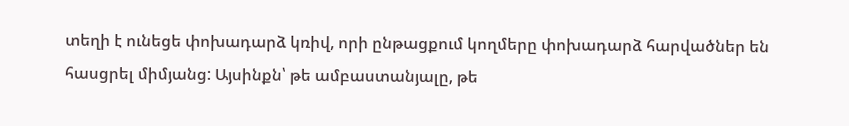տեղի է ունեցե փոխադարձ կռիվ, որի ընթացքում կողմերը փոխադարձ հարվածներ են հասցրել միմյանց: Այսինքն՝ թե ամբաստանյալը, թե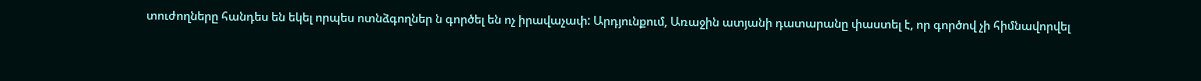տուժողները հանդես են եկել որպես ոտնձգողներ ն գործել են ոչ իրավաչափ: Արդյունքում, Առաջին ատյանի դատարանը փաստել է, որ գործով չի հիմնավորվել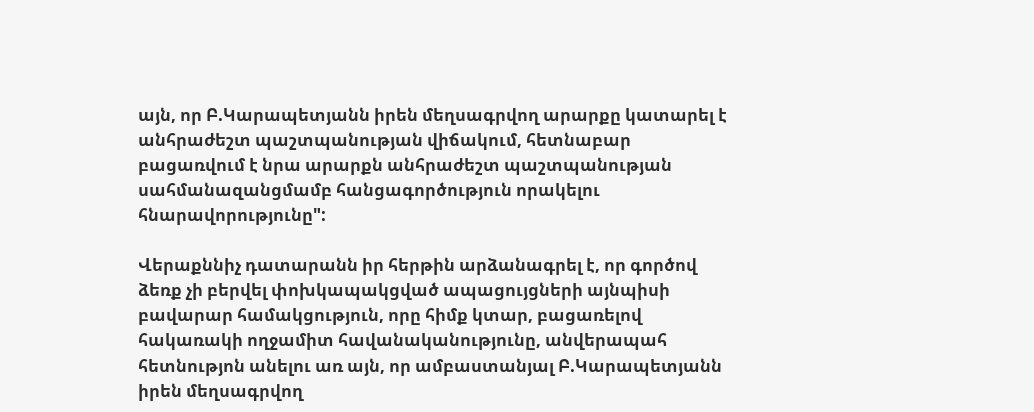այն, որ Բ.Կարապետյանն իրեն մեղսագրվող արարքը կատարել է անհրաժեշտ պաշտպանության վիճակում, հետնաբար բացառվում է նրա արարքն անհրաժեշտ պաշտպանության սահմանազանցմամբ հանցագործություն որակելու հնարավորությունը":

Վերաքննիչ դատարանն իր հերթին արձանագրել է, որ գործով ձեռք չի բերվել փոխկապակցված ապացույցների այնպիսի բավարար համակցություն, որը հիմք կտար, բացառելով հակառակի ողջամիտ հավանականությունը, անվերապահ հետնությոն անելու առ այն, որ ամբաստանյալ Բ.Կարապետյանն իրեն մեղսագրվող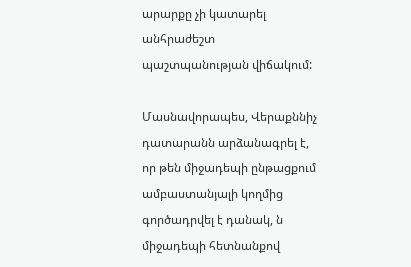արարքը չի կատարել անհրաժեշտ պաշտպանության վիճակում:

Մասնավորապես, Վերաքննիչ դատարանն արձանագրել է, որ թեն միջադեպի ընթացքում ամբաստանյալի կողմից գործադրվել է դանակ, ն միջադեպի հետնանքով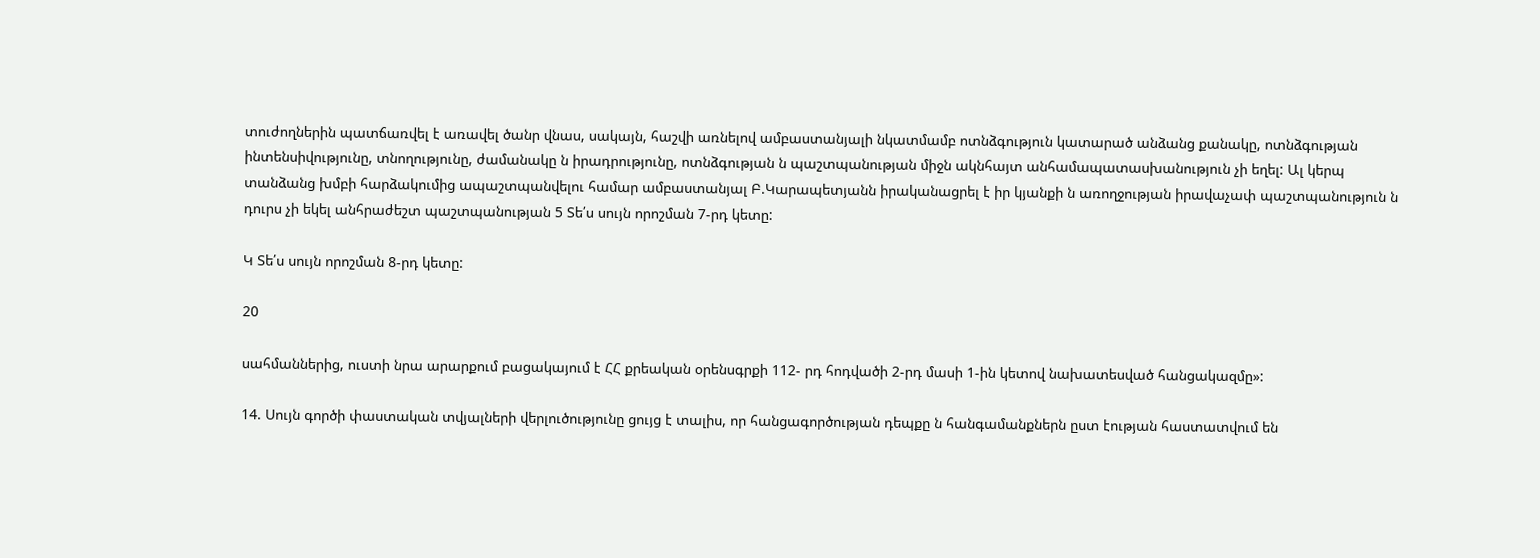տուժողներին պատճառվել է առավել ծանր վնաս, սակայն, հաշվի առնելով ամբաստանյալի նկատմամբ ոտնձգություն կատարած անձանց քանակը, ոտնձգության ինտենսիվությունը, տնողությունը, ժամանակը ն իրադրությունը, ոտնձգության ն պաշտպանության միջն ակնհայտ անհամապատասխանություն չի եղել: Ալ կերպ տանձանց խմբի հարձակումից ապաշտպանվելու համար ամբաստանյալ Բ.Կարապետյանն իրականացրել է իր կյանքի ն առողջության իրավաչափ պաշտպանություն ն դուրս չի եկել անհրաժեշտ պաշտպանության 5 Տե՛ս սույն որոշման 7-րդ կետը:

Կ Տե՛ս սույն որոշման 8-րդ կետը:

20

սահմաններից, ուստի նրա արարքում բացակայում է ՀՀ քրեական օրենսգրքի 112- րդ հոդվածի 2-րդ մասի 1-ին կետով նախատեսված հանցակազմը»:

14. Սույն գործի փաստական տվյալների վերլուծությունը ցույց է տալիս, որ հանցագործության դեպքը ն հանգամանքներն ըստ էության հաստատվում են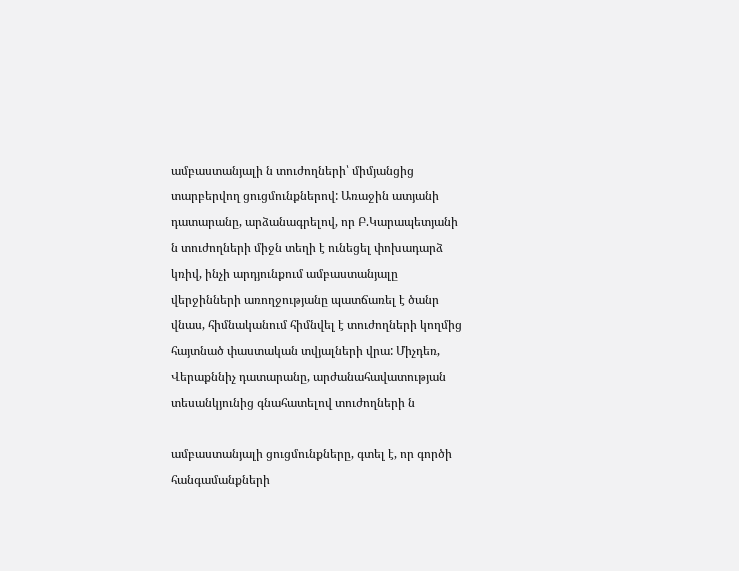ամբաստանյալի ն տուժողների՝ միմյանցից տարբերվող ցուցմունքներով: Առաջին ատյանի դատարանը, արձանագրելով, որ Բ.Կարապետյանի ն տուժողների միջն տեղի է ունեցել փոխադարձ կռիվ, ինչի արդյունքում ամբաստանյալը վերջինների առողջությանը պատճառել է ծանր վնաս, հիմնականում հիմնվել է տուժողների կողմից հայտնած փաստական տվյալների վրա: Միչդեռ, Վերաքննիչ դատարանը, արժանահավատության տեսանկյունից գնահատելով տուժողների ն

ամբաստանյալի ցուցմունքները, գտել է, որ գործի հանգամանքների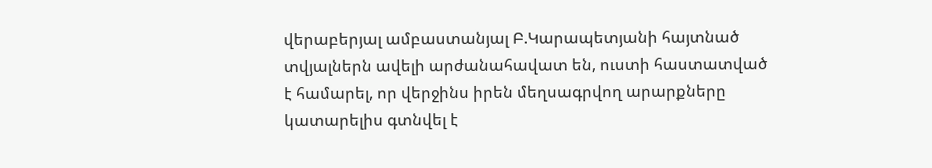վերաբերյալ ամբաստանյալ Բ.Կարապետյանի հայտնած տվյալներն ավելի արժանահավատ են, ուստի հաստատված է համարել, որ վերջինս իրեն մեղսագրվող արարքները կատարելիս գտնվել է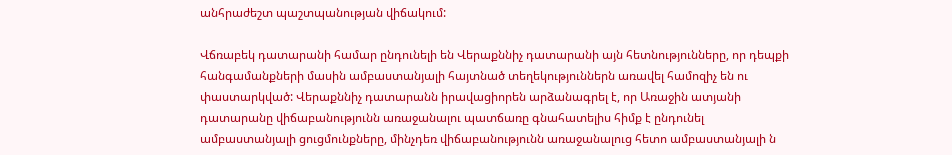անհրաժեշտ պաշտպանության վիճակում:

Վճռաբեկ դատարանի համար ընդունելի են Վերաքննիչ դատարանի այն հետնությունները, որ դեպքի հանգամանքների մասին ամբաստանյալի հայտնած տեղեկություններն առավել համոզիչ են ու փաստարկված: Վերաքննիչ դատարանն իրավացիորեն արձանագրել է, որ Առաջին ատյանի դատարանը վիճաբանությունն առաջանալու պատճառը գնահատելիս հիմք է ընդունել ամբաստանյալի ցուցմունքները, մինչդեռ վիճաբանությունն առաջանալուց հետո ամբաստանյալի ն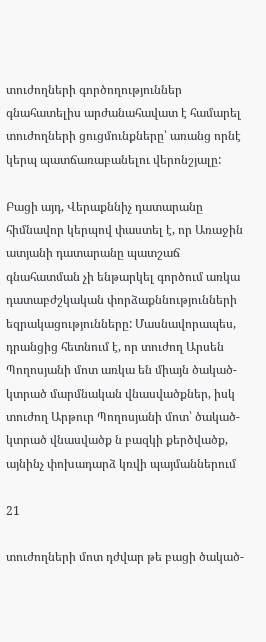տուժողների գործողություններ գնահատելիս արժանահավատ է համարել տուժողների ցուցմունքները՝ առանց որնէ կերպ պատճառաբանելու վերոնշյալը:

Բացի այդ, Վերաքննիչ դատարանը հիմնավոր կերպով փաստել է, որ Առաջին ատյանի դատարանը պատշաճ գնահատման չի ենթարկել գործում առկա դատաբժշկական փորձաքննությունների եզրակացությունները: Մասնավորապես, դրանցից հետնում է, որ տուժող Արսեն Պողոսյանի մոտ առկա են միայն ծակած- կտրած մարմնական վնասվածքներ, իսկ տուժող Արթուր Պողոսյանի մոտ՝ ծակած- կտրած վնասվածք ն բազկի քերծվածք, այնինչ փոխադարձ կռվի պայմաններում

21

տուժողների մոտ դժվար թե բացի ծակած-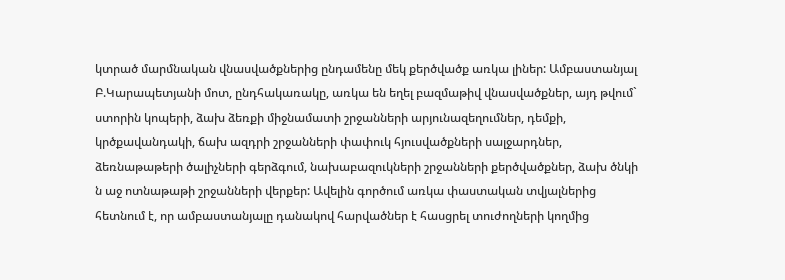կտրած մարմնական վնասվածքներից ընդամենը մեկ քերծվածք առկա լիներ: Ամբաստանյալ Բ.Կարապետյանի մոտ, ընդհակառակը, առկա են եղել բազմաթիվ վնասվածքներ, այդ թվում` ստորին կոպերի, ձախ ձեռքի միջնամատի շրջանների արյունազեղումներ, դեմքի, կրծքավանդակի, ճախ ազդրի շրջանների փափուկ հյուսվածքների սալջարդներ, ձեռնաթաթերի ծալիչների գերձգում, նախաբազուկների շրջանների քերծվածքներ, ձախ ծնկի ն աջ ոտնաթաթի շրջանների վերքեր: Ավելին գործում առկա փաստական տվյալներից հետնում է, որ ամբաստանյալը դանակով հարվածներ է հասցրել տուժողների կողմից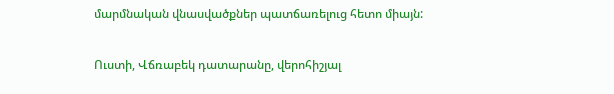մարմնական վնասվածքներ պատճառելուց հետո միայն:

Ուստի, Վճռաբեկ դատարանը, վերոհիշյալ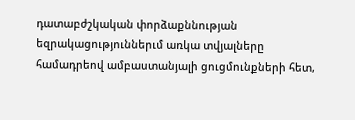դատաբժշկական փորձաքննության եզրակացություններւմ առկա տվյալները համադրեով ամբաստանյալի ցուցմունքների հետ,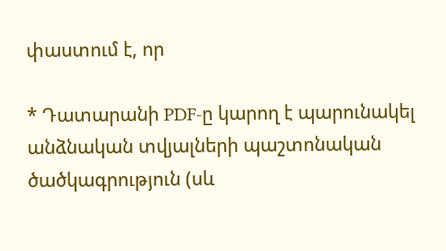փաստում է, որ

* Դատարանի PDF-ը կարող է պարունակել անձնական տվյալների պաշտոնական ծածկագրություն (սև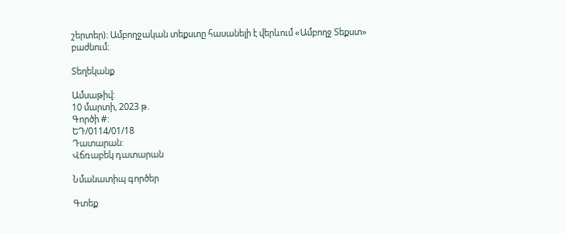շերտեր)։ Ամբողջական տեքստը հասանելի է վերևում «Ամբողջ Տեքստ» բաժնում։

Տեղեկանք

Ամսաթիվ:
10 մարտի, 2023 թ.
Գործի #:
ԵԴ/0114/01/18
Դատարան:
Վճռաբեկ դատարան

Նմանատիպ գործեր

Գտեք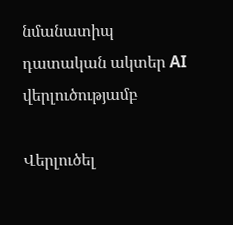նմանատիպ դատական ակտեր AI վերլուծությամբ

Վերլուծել